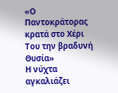«Ο Παντοκράτορας κρατά στο Χέρι Του την βραδυνή Θυσία»
Η νύχτα αγκαλιάζει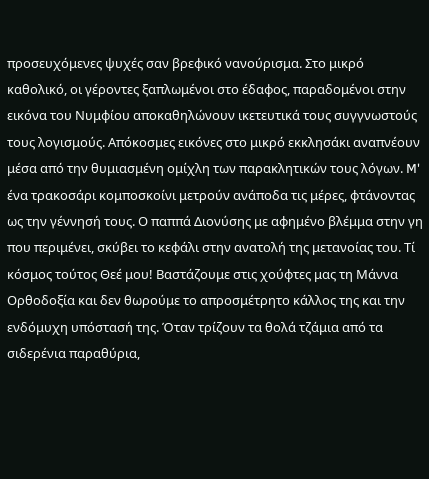προσευχόμενες ψυχές σαν βρεφικό νανούρισμα. Στο μικρό καθολικό, οι γέροντες ξαπλωμένοι στο έδαφος, παραδομένοι στην εικόνα του Νυμφίου αποκαθηλώνουν ικετευτικά τους συγγνωστούς τους λογισμούς. Απόκοσμες εικόνες στο μικρό εκκλησάκι αναπνέουν μέσα από την θυμιασμένη ομίχλη των παρακλητικών τους λόγων. M' ένα τρακοσάρι κομποσκοίνι μετρούν ανάποδα τις μέρες, φτάνοντας ως την γέννησή τους. Ο παππά Διονύσης με αφημένο βλέμμα στην γη που περιμένει, σκύβει το κεφάλι στην ανατολή της μετανοίας του. Τί κόσμος τούτος Θεέ μου! Βαστάζουμε στις χούφτες μας τη Μάννα Ορθοδοξία και δεν θωρούμε το απροσμέτρητο κάλλος της και την ενδόμυχη υπόστασή της. Όταν τρίζουν τα θολά τζάμια από τα σιδερένια παραθύρια,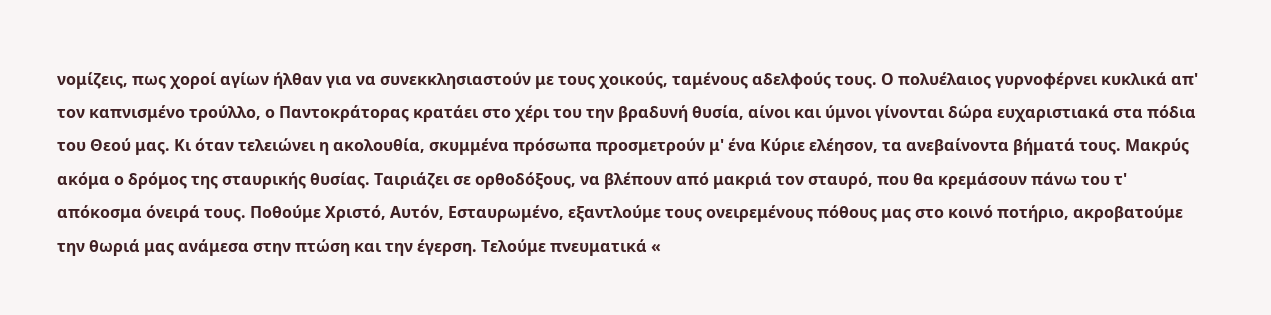νομίζεις, πως χοροί αγίων ήλθαν για να συνεκκλησιαστούν με τους χοικούς, ταμένους αδελφούς τους. Ο πολυέλαιος γυρνοφέρνει κυκλικά απ' τον καπνισμένο τρούλλο, ο Παντοκράτορας κρατάει στο χέρι του την βραδυνή θυσία, αίνοι και ύμνοι γίνονται δώρα ευχαριστιακά στα πόδια του Θεού μας. Κι όταν τελειώνει η ακολουθία, σκυμμένα πρόσωπα προσμετρούν μ' ένα Κύριε ελέησον, τα ανεβαίνοντα βήματά τους. Μακρύς ακόμα ο δρόμος της σταυρικής θυσίας. Ταιριάζει σε ορθοδόξους, να βλέπουν από μακριά τον σταυρό, που θα κρεμάσουν πάνω του τ' απόκοσμα όνειρά τους. Ποθούμε Χριστό, Αυτόν, Εσταυρωμένο, εξαντλούμε τους ονειρεμένους πόθους μας στο κοινό ποτήριο, ακροβατούμε την θωριά μας ανάμεσα στην πτώση και την έγερση. Τελούμε πνευματικά «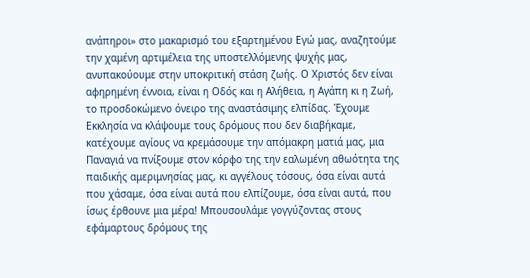ανάπηροι» στο μακαρισμό του εξαρτημένου Εγώ μας, αναζητούμε την χαμένη αρτιμέλεια της υποστελλόμενης ψυχής μας, ανυπακούουμε στην υποκριτική στάση ζωής. Ο Χριστός δεν είναι αφηρημένη έννοια, είναι η Οδός και η Αλήθεια, η Αγάπη κι η Ζωή, το προσδοκώμενο όνειρο της αναστάσιμης ελπίδας. Έχουμε Εκκλησία να κλάψουμε τους δρόμους που δεν διαβήκαμε, κατέχουμε αγίους να κρεμάσουμε την απόμακρη ματιά μας, μια Παναγιά να πνίξουμε στον κόρφο της την εαλωμένη αθωότητα της παιδικής αμεριμνησίας μας, κι αγγέλους τόσους, όσα είναι αυτά που χάσαμε, όσα είναι αυτά που ελπίζουμε, όσα είναι αυτά, που ίσως έρθουνε μια μέρα! Μπουσουλάμε γογγύζοντας στους εφάμαρτους δρόμους της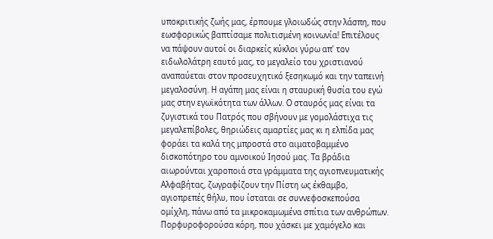υποκριτικής ζωής μας, έρπουμε γλοιωδώς στην λάσπη, που εωσφορικώς βαπτίσαμε πολιτισμένη κοινωνία! Επιτέλους να πάψουν αυτοί οι διαρκείς κύκλοι γύρω απ' τον ειδωλολάτρη εαυτό μας, το μεγαλείο του χριστιανού αναπαύεται στον προσευχητικό ξεσηκωμό και την ταπεινή μεγαλοσύνη. Η αγάπη μας είναι η σταυρική θυσία του εγώ μας στην εγωϊκότητα των άλλων. Ο σταυρός μας είναι τα ζυγιστικά του Πατρός που σβήνουν με γομολάστιχα τις μεγαλεπίβολες, θηριώδεις αμαρτίες μας κι η ελπίδα μας φοράει τα καλά της μπροστά στο αιματοβαμμένο δισκοπότηρο του αμνοικού Ιησού μας. Τα βράδια αιωρούνται χαροποιά στα γράμματα της αγιοπνευματικής Αλφαβήτας, ζωγραφίζουν την Πίστη ως έκθαμβο, αγιοπρεπές θήλυ, που ίσταται σε συννεφοσκεπούσα ομίχλη, πάνω από τα μικροκαμωμένα σπίτια των ανθρώπων. Πορφυροφορούσα κόρη, που χάσκει με χαμόγελο και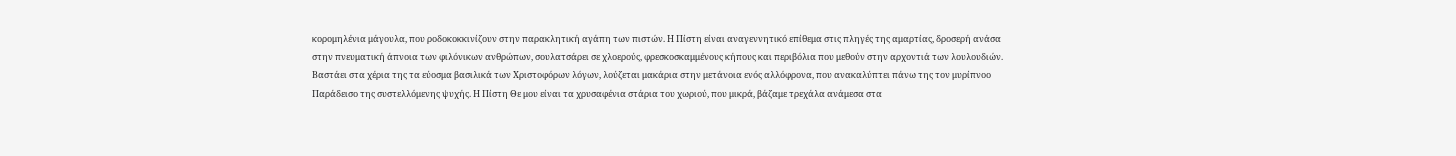κορομηλένια μάγουλα, που ροδοκοκκινίζουν στην παρακλητική αγάπη των πιστών. Η Πίστη είναι αναγεννητικό επίθεμα στις πληγές της αμαρτίας, δροσερή ανάσα στην πνευματική άπνοια των φιλόνικων ανθρώπων, σουλατσάρει σε χλοερούς, φρεσκοσκαμμένους κήπους και περιβόλια που μεθούν στην αρχοντιά των λουλουδιών. Βαστάει στα χέρια της τα εύοσμα βασιλικά των Χριστοφόρων λόγων, λούζεται μακάρια στην μετάνοια ενός αλλόφρονα, που ανακαλύπτει πάνω της τον μυρίπνοο Παράδεισο της συστελλόμενης ψυχής. Η Πίστη Θε μου είναι τα χρυσαφένια στάρια του χωριού, που μικρά, βάζαμε τρεχάλα ανάμεσα στα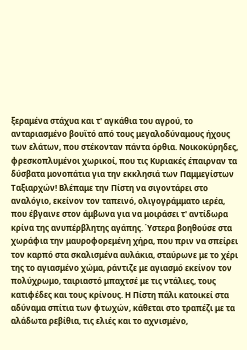ξεραμένα στάχυα και τ' αγκάθια του αγρού, το ανταριασμένο βουϊτό από τους μεγαλοδύναμους ήχους των ελάτων, που στέκονταν πάντα όρθια. Νοικοκύρηδες, φρεσκοπλυμένοι χωρικοί, που τις Κυριακές έπαιρναν τα δύσβατα μονοπάτια για την εκκλησιά των Παμμεγίστων Ταξιαρχών! Βλέπαμε την Πίστη να σιγοντάρει στο αναλόγιο, εκείνον τον ταπεινό, ολιγογράμματο ιερέα, που έβγαινε στον άμβωνα για να μοιράσει τ' αντίδωρα κρίνα της ανυπέρβλητης αγάπης. Ύστερα βοηθούσε στα χωράφια την μαυροφορεμένη χήρα, που πριν να σπείρει τον καρπό στα σκαλισμένα αυλάκια, σταύρωνε με το χέρι της το αγιασμένο χώμα, ράντιζε με αγιασμό εκείνον τον πολύχρωμο, ταιριαστό μπαχτσέ με τις ντάλιες, τους κατιφέδες και τους κρίνους. Η Πίστη πάλι κατοικεί στα αδύναμα σπίτια των φτωχών, κάθεται στο τραπέζι με τα αλάδωτα ρεβίθια, τις ελιές και το αχνισμένο,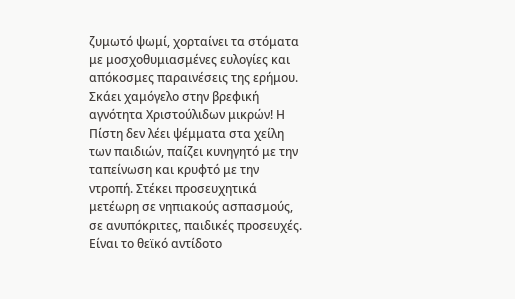ζυμωτό ψωμί, χορταίνει τα στόματα με μοσχοθυμιασμένες ευλογίες και απόκοσμες παραινέσεις της ερήμου. Σκάει χαμόγελο στην βρεφική αγνότητα Χριστούλιδων μικρών! Η Πίστη δεν λέει ψέμματα στα χείλη των παιδιών, παίζει κυνηγητό με την ταπείνωση και κρυφτό με την ντροπή. Στέκει προσευχητικά μετέωρη σε νηπιακούς ασπασμούς, σε ανυπόκριτες, παιδικές προσευχές. Είναι το θεϊκό αντίδοτο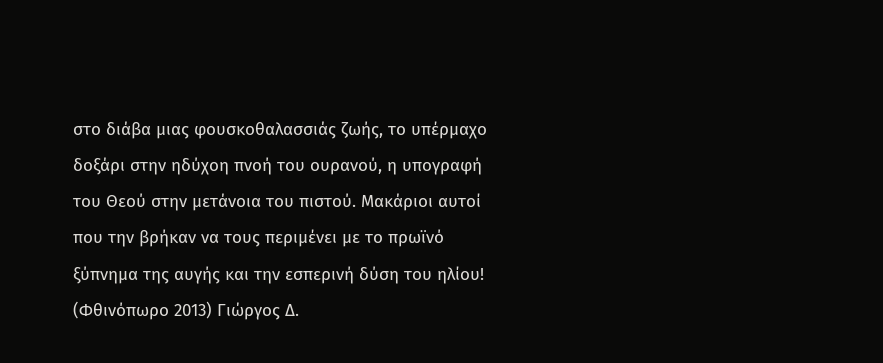στο διάβα μιας φουσκοθαλασσιάς ζωής, το υπέρμαχο δοξάρι στην ηδύχοη πνοή του ουρανού, η υπογραφή του Θεού στην μετάνοια του πιστού. Μακάριοι αυτοί που την βρήκαν να τους περιμένει με το πρωϊνό ξύπνημα της αυγής και την εσπερινή δύση του ηλίου! (Φθινόπωρο 2013) Γιώργος Δ.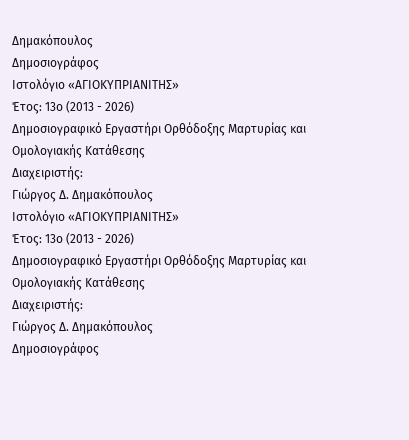Δημακόπουλος
Δημοσιογράφος
Ιστολόγιο «ΑΓΙΟΚΥΠΡΙΑΝΙΤΗΣ»
Έτος: 13ο (2013 - 2026)
Δημοσιογραφικό Εργαστήρι Ορθόδοξης Μαρτυρίας και Ομολογιακής Κατάθεσης
Διαχειριστής:
Γιώργος Δ. Δημακόπουλος
Ιστολόγιο «ΑΓΙΟΚΥΠΡΙΑΝΙΤΗΣ»
Έτος: 13ο (2013 - 2026)
Δημοσιογραφικό Εργαστήρι Ορθόδοξης Μαρτυρίας και Ομολογιακής Κατάθεσης
Διαχειριστής:
Γιώργος Δ. Δημακόπουλος
Δημοσιογράφος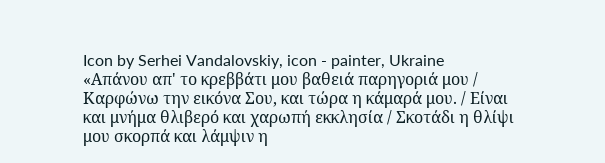Icon by Serhei Vandalovskiy, icon - painter, Ukraine
«Απάνου απ' το κρεββάτι μου βαθειά παρηγοριά μου / Καρφώνω την εικόνα Σου, και τώρα η κάμαρά μου. / Είναι και μνήμα θλιβερό και χαρωπή εκκλησία / Σκοτάδι η θλίψι μου σκορπά και λάμψιν η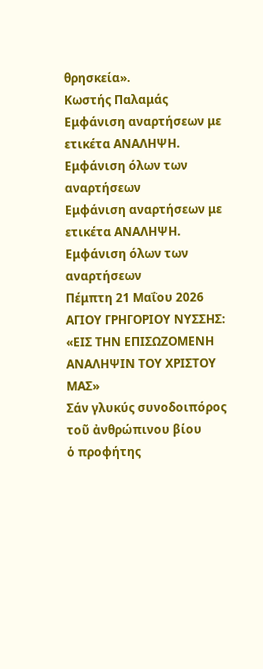θρησκεία».
Κωστής Παλαμάς
Εμφάνιση αναρτήσεων με ετικέτα ΑΝΑΛΗΨΗ. Εμφάνιση όλων των αναρτήσεων
Εμφάνιση αναρτήσεων με ετικέτα ΑΝΑΛΗΨΗ. Εμφάνιση όλων των αναρτήσεων
Πέμπτη 21 Μαΐου 2026
ΑΓΙΟΥ ΓΡΗΓΟΡΙΟΥ ΝΥΣΣΗΣ: «ΕΙΣ ΤΗΝ ΕΠΙΣΩΖΟΜΕΝΗ ΑΝΑΛΗΨΙΝ ΤΟΥ ΧΡΙΣΤΟΥ ΜΑΣ»
Σάν γλυκύς συνοδοιπόρος τοῦ ἀνθρώπινου βίου
ὁ προφήτης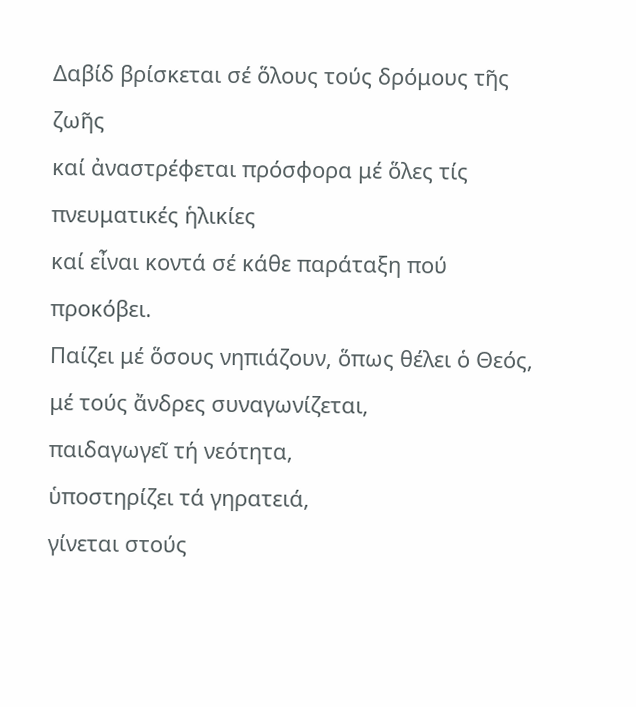Δαβίδ βρίσκεται σέ ὅλους τούς δρόμους τῆς ζωῆς
καί ἀναστρέφεται πρόσφορα μέ ὅλες τίς πνευματικές ἡλικίες
καί εἶναι κοντά σέ κάθε παράταξη πού προκόβει.
Παίζει μέ ὅσους νηπιάζουν, ὅπως θέλει ὁ Θεός,
μέ τούς ἄνδρες συναγωνίζεται,
παιδαγωγεῖ τή νεότητα,
ὑποστηρίζει τά γηρατειά,
γίνεται στούς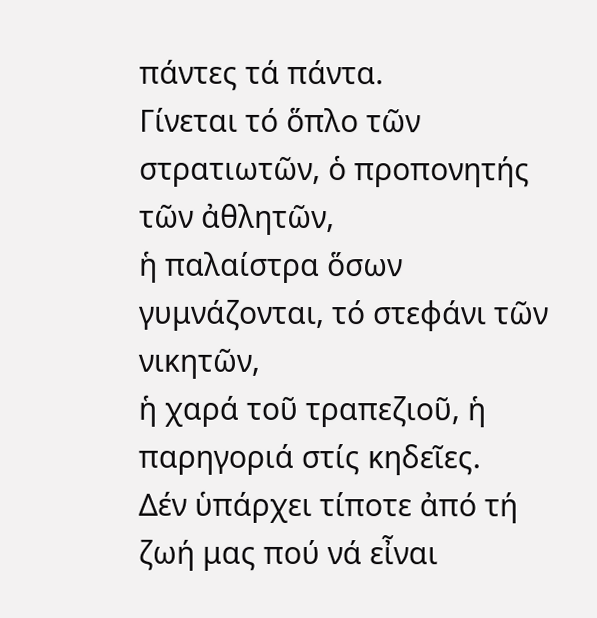πάντες τά πάντα.
Γίνεται τό ὅπλο τῶν στρατιωτῶν, ὁ προπονητής τῶν ἀθλητῶν,
ἡ παλαίστρα ὅσων γυμνάζονται, τό στεφάνι τῶν νικητῶν,
ἡ χαρά τοῦ τραπεζιοῦ, ἡ παρηγοριά στίς κηδεῖες.
Δέν ὑπάρχει τίποτε ἀπό τή ζωή μας πού νά εἶναι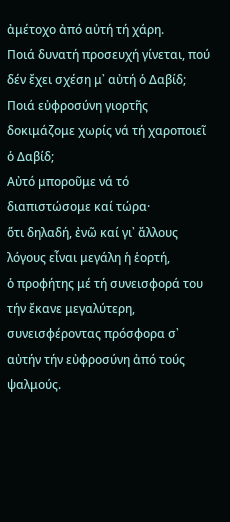ἀμέτοχο ἀπό αὐτή τή χάρη.
Ποιά δυνατή προσευχή γίνεται, πού δέν ἔχει σχέση μ᾿ αὐτή ὁ Δαβίδ;
Ποιά εὐφροσύνη γιορτῆς δοκιμάζομε χωρίς νά τή χαροποιεῖ ὁ Δαβίδ;
Αὐτό μποροῦμε νά τό διαπιστώσομε καί τώρα·
ὅτι δηλαδή, ἐνῶ καί γι᾿ ἄλλους λόγους εἶναι μεγάλη ἡ ἑορτή,
ὁ προφήτης μέ τή συνεισφορά του τήν ἔκανε μεγαλύτερη,
συνεισφέροντας πρόσφορα σ᾿ αὐτήν τήν εὐφροσύνη ἀπό τούς ψαλμούς.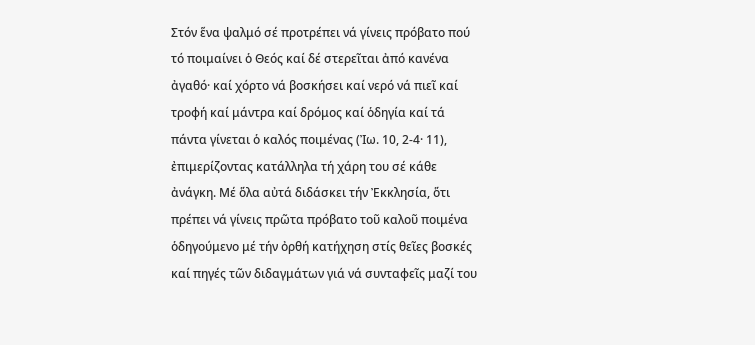Στόν ἕνα ψαλμό σέ προτρέπει νά γίνεις πρόβατο πού τό ποιμαίνει ὁ Θεός καί δέ στερεῖται ἀπό κανένα ἀγαθό· καί χόρτο νά βοσκήσει καί νερό νά πιεῖ καί τροφή καί μάντρα καί δρόμος καί ὁδηγία καί τά πάντα γίνεται ὁ καλός ποιμένας (Ἰω. 10, 2-4· 11), ἐπιμερίζοντας κατάλληλα τή χάρη του σέ κάθε ἀνάγκη. Μέ ὅλα αὐτά διδάσκει τήν Ἐκκλησία, ὅτι πρέπει νά γίνεις πρῶτα πρόβατο τοῦ καλοῦ ποιμένα ὁδηγούμενο μέ τήν ὀρθή κατήχηση στίς θεῖες βοσκές καί πηγές τῶν διδαγμάτων γιά νά συνταφεῖς μαζί του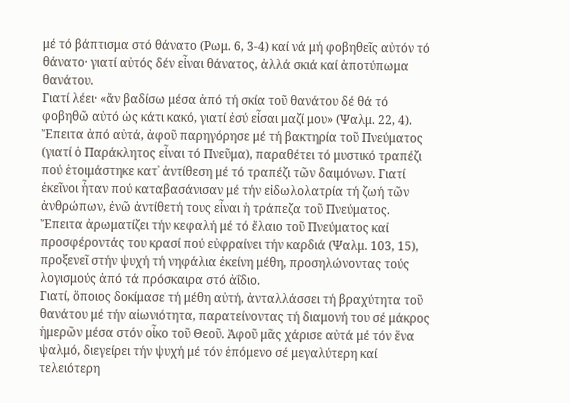μέ τό βάπτισμα στό θάνατο (Ρωμ. 6, 3-4) καί νά μή φοβηθεῖς αὐτόν τό θάνατο· γιατί αὐτός δέν εἶναι θάνατος, ἀλλά σκιά καί ἀποτύπωμα θανάτου.
Γιατί λέει· «ἄν βαδίσω μέσα ἀπό τή σκία τοῦ θανάτου δέ θά τό φοβηθῶ αὐτό ὡς κάτι κακό, γιατί ἐσύ εἶσαι μαζί μου» (Ψαλμ. 22, 4). Ἔπειτα ἀπό αὐτά, ἀφοῦ παρηγόρησε μέ τή βακτηρία τοῦ Πνεύματος (γιατί ὁ Παράκλητος εἶναι τό Πνεῦμα), παραθέτει τό μυστικό τραπέζι πού ἑτοιμάστηκε κατ᾿ ἀντίθεση μέ τό τραπέζι τῶν δαιμόνων. Γιατί ἐκεῖνοι ἦταν πού καταβασάνισαν μέ τήν εἰδωλολατρία τή ζωή τῶν ἀνθρώπων, ἐνῶ ἀντίθετή τους εἶναι ἡ τράπεζα τοῦ Πνεύματος. Ἔπειτα ἀρωματίζει τήν κεφαλή μέ τό ἔλαιο τοῦ Πνεύματος καί προσφέροντάς του κρασί πού εὐφραίνει τήν καρδιά (Ψαλμ. 103, 15), προξενεῖ στήν ψυχή τή νηφάλια ἐκείνη μέθη, προσηλώνοντας τούς λογισμούς ἀπό τά πρόσκαιρα στό ἀΐδιο.
Γιατί, ὅποιος δοκίμασε τή μέθη αὐτή, ἀνταλλάσσει τή βραχύτητα τοῦ θανάτου μέ τήν αἰωνιότητα, παρατείνοντας τή διαμονή του σέ μάκρος ἡμερῶν μέσα στόν οἶκο τοῦ Θεοῦ. Ἀφοῦ μᾶς χάρισε αὐτά μέ τόν ἕνα ψαλμό, διεγείρει τήν ψυχή μέ τόν ἑπόμενο σέ μεγαλύτερη καί τελειότερη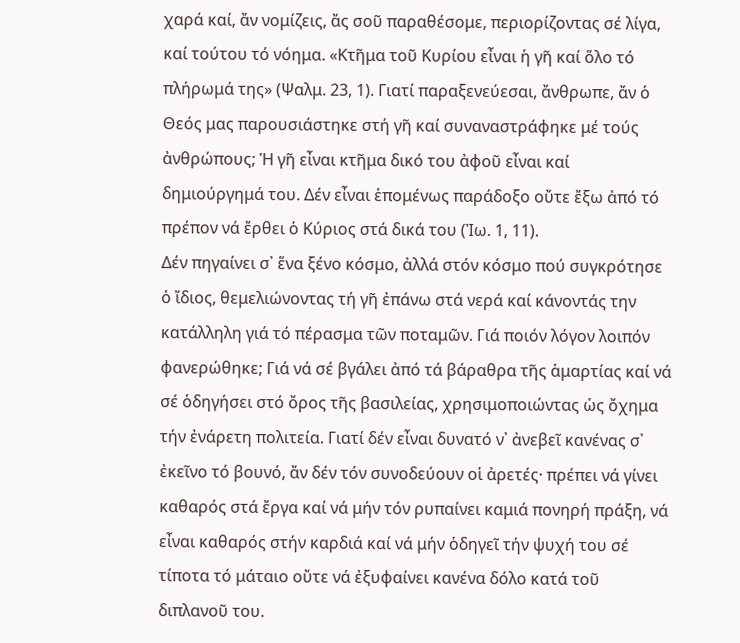χαρά καί, ἄν νομίζεις, ἄς σοῦ παραθέσομε, περιορίζοντας σέ λίγα, καί τούτου τό νόημα. «Κτῆμα τοῦ Κυρίου εἶναι ἡ γῆ καί ὅλο τό πλήρωμά της» (Ψαλμ. 23, 1). Γιατί παραξενεύεσαι, ἄνθρωπε, ἄν ὁ Θεός μας παρουσιάστηκε στή γῆ καί συναναστράφηκε μέ τούς ἀνθρώπους; Ἡ γῆ εἶναι κτῆμα δικό του ἀφοῦ εἶναι καί δημιούργημά του. Δέν εἶναι ἑπομένως παράδοξο οὔτε ἔξω ἀπό τό πρέπον νά ἔρθει ὁ Κύριος στά δικά του (Ἰω. 1, 11).
Δέν πηγαίνει σ᾿ ἕνα ξένο κόσμο, ἀλλά στόν κόσμο πού συγκρότησε ὁ ἴδιος, θεμελιώνοντας τή γῆ ἐπάνω στά νερά καί κάνοντάς την κατάλληλη γιά τό πέρασμα τῶν ποταμῶν. Γιά ποιόν λόγον λοιπόν φανερώθηκε; Γιά νά σέ βγάλει ἀπό τά βάραθρα τῆς ἁμαρτίας καί νά σέ ὁδηγήσει στό ὄρος τῆς βασιλείας, χρησιμοποιώντας ὡς ὄχημα τήν ἐνάρετη πολιτεία. Γιατί δέν εἶναι δυνατό ν᾿ ἀνεβεῖ κανένας σ᾿ ἐκεῖνο τό βουνό, ἄν δέν τόν συνοδεύουν οἱ ἀρετές· πρέπει νά γίνει καθαρός στά ἔργα καί νά μήν τόν ρυπαίνει καμιά πονηρή πράξη, νά εἶναι καθαρός στήν καρδιά καί νά μήν ὁδηγεῖ τήν ψυχή του σέ τίποτα τό μάταιο οὔτε νά ἐξυφαίνει κανένα δόλο κατά τοῦ διπλανοῦ του.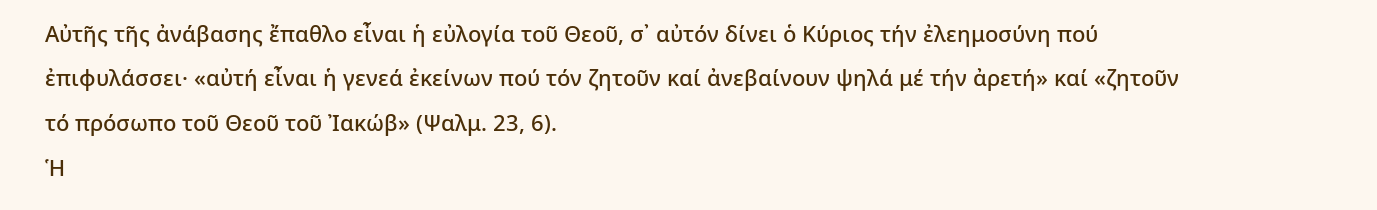Αὐτῆς τῆς ἀνάβασης ἔπαθλο εἶναι ἡ εὐλογία τοῦ Θεοῦ, σ᾿ αὐτόν δίνει ὁ Κύριος τήν ἐλεημοσύνη πού ἐπιφυλάσσει· «αὐτή εἶναι ἡ γενεά ἐκείνων πού τόν ζητοῦν καί ἀνεβαίνουν ψηλά μέ τήν ἀρετή» καί «ζητοῦν τό πρόσωπο τοῦ Θεοῦ τοῦ Ἰακώβ» (Ψαλμ. 23, 6).
Ἡ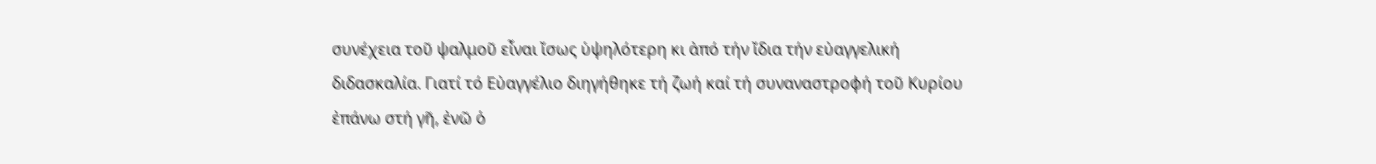συνέχεια τοῦ ψαλμοῦ εἶναι ἴσως ὑψηλότερη κι ἀπό τήν ἴδια τήν εὐαγγελική διδασκαλία. Γιατί τό Εὐαγγέλιο διηγήθηκε τή ζωή καί τή συναναστροφή τοῦ Κυρίου ἐπάνω στή γῆ, ἐνῶ ὁ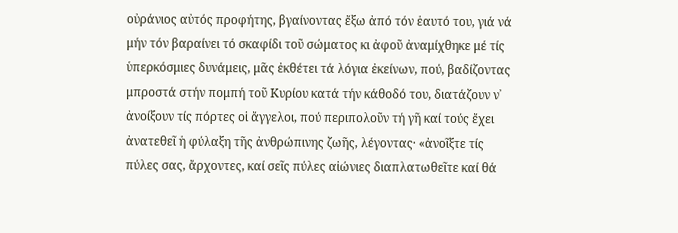οὐράνιος αὐτός προφήτης, βγαίνοντας ἔξω ἀπό τόν ἑαυτό του, γιά νά μήν τόν βαραίνει τό σκαφίδι τοῦ σώματος κι ἀφοῦ ἀναμίχθηκε μέ τίς ὑπερκόσμιες δυνάμεις, μᾶς ἐκθέτει τά λόγια ἐκείνων, πού, βαδίζοντας μπροστά στήν πομπή τοῦ Κυρίου κατά τήν κάθοδό του, διατάζουν ν᾿ ἀνοίξουν τίς πόρτες οἱ ἄγγελοι, πού περιπολοῦν τή γῆ καί τούς ἔχει ἀνατεθεῖ ἡ φύλαξη τῆς ἀνθρώπινης ζωῆς, λέγοντας· «ἀνοῖξτε τίς πύλες σας, ἄρχοντες, καί σεῖς πύλες αἰώνιες διαπλατωθεῖτε καί θά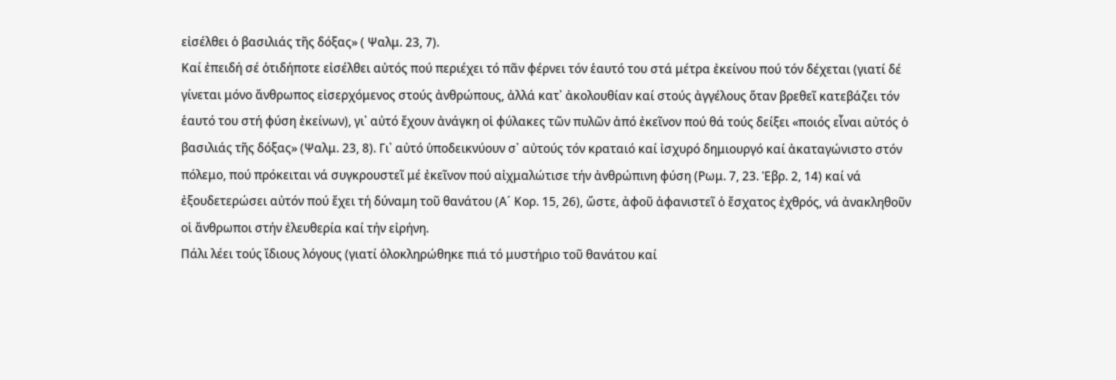εἰσέλθει ὁ βασιλιάς τῆς δόξας» ( Ψαλμ. 23, 7).
Καί ἐπειδή σέ ὁτιδήποτε εἰσέλθει αὐτός πού περιέχει τό πᾶν φέρνει τόν ἑαυτό του στά μέτρα ἐκείνου πού τόν δέχεται (γιατί δέ γίνεται μόνο ἄνθρωπος εἰσερχόμενος στούς ἀνθρώπους, ἀλλά κατ᾿ ἀκολουθίαν καί στούς ἀγγέλους ὅταν βρεθεῖ κατεβάζει τόν ἑαυτό του στή φύση ἐκείνων), γι᾿ αὐτό ἔχουν ἀνάγκη οἱ φύλακες τῶν πυλῶν ἀπό ἐκεῖνον πού θά τούς δείξει «ποιός εἶναι αὐτός ὁ βασιλιάς τῆς δόξας» (Ψαλμ. 23, 8). Γι᾿ αὐτό ὑποδεικνύουν σ᾿ αὐτούς τόν κραταιό καί ἰσχυρό δημιουργό καί ἀκαταγώνιστο στόν πόλεμο, πού πρόκειται νά συγκρουστεῖ μέ ἐκεῖνον πού αἰχμαλώτισε τήν ἀνθρώπινη φύση (Ρωμ. 7, 23. Ἑβρ. 2, 14) καί νά ἐξουδετερώσει αὐτόν πού ἔχει τή δύναμη τοῦ θανάτου (Α´ Κορ. 15, 26), ὥστε, ἀφοῦ ἀφανιστεῖ ὁ ἔσχατος ἐχθρός, νά ἀνακληθοῦν οἱ ἄνθρωποι στήν ἐλευθερία καί τήν εἰρήνη.
Πάλι λέει τούς ἴδιους λόγους (γιατί ὁλοκληρώθηκε πιά τό μυστήριο τοῦ θανάτου καί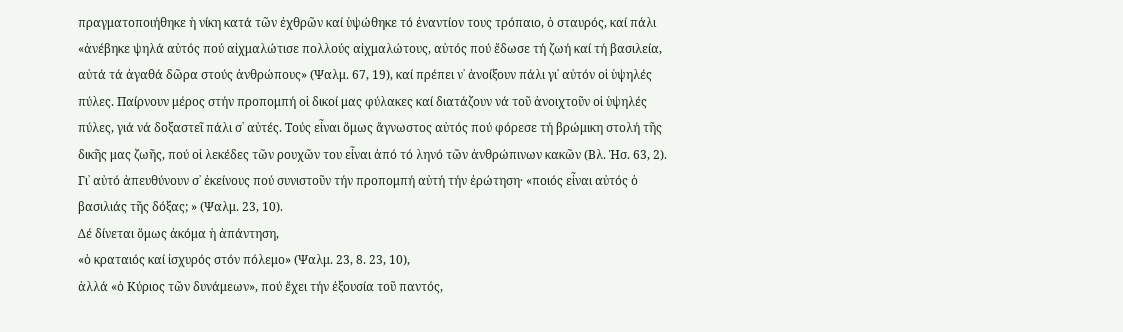πραγματοποιήθηκε ἡ νίκη κατά τῶν ἐχθρῶν καί ὑψώθηκε τό ἐναντίον τους τρόπαιο, ὁ σταυρός, καί πάλι «ἀνέβηκε ψηλά αὐτός πού αἰχμαλώτισε πολλούς αἰχμαλώτους, αὐτός πού ἔδωσε τή ζωή καί τή βασιλεία, αὐτά τά ἀγαθά δῶρα στούς ἀνθρώπους» (Ψαλμ. 67, 19), καί πρέπει ν᾿ ἀνοίξουν πάλι γι᾿ αὐτόν οἱ ὑψηλές πύλες. Παίρνουν μέρος στήν προπομπή οἱ δικοί μας φύλακες καί διατάζουν νά τοῦ ἀνοιχτοῦν οἱ ὑψηλές πύλες, γιά νά δοξαστεῖ πάλι σ᾿ αὐτές. Τούς εἶναι ὅμως ἄγνωστος αὐτός πού φόρεσε τή βρώμικη στολή τῆς δικῆς μας ζωῆς, πού οἱ λεκέδες τῶν ρουχῶν του εἶναι ἀπό τό ληνό τῶν ἀνθρώπινων κακῶν (Βλ. Ἡσ. 63, 2). Γι᾿ αὐτό ἀπευθύνουν σ᾿ ἐκείνους πού συνιστοῦν τήν προπομπή αὐτή τήν ἐρώτηση· «ποιός εἶναι αὐτός ὁ βασιλιάς τῆς δόξας; » (Ψαλμ. 23, 10).
Δέ δίνεται ὅμως ἀκόμα ἡ ἀπάντηση,
«ὁ κραταιός καί ἰσχυρός στόν πόλεμο» (Ψαλμ. 23, 8. 23, 10),
ἀλλά «ὁ Κύριος τῶν δυνάμεων», πού ἔχει τήν ἐξουσία τοῦ παντός,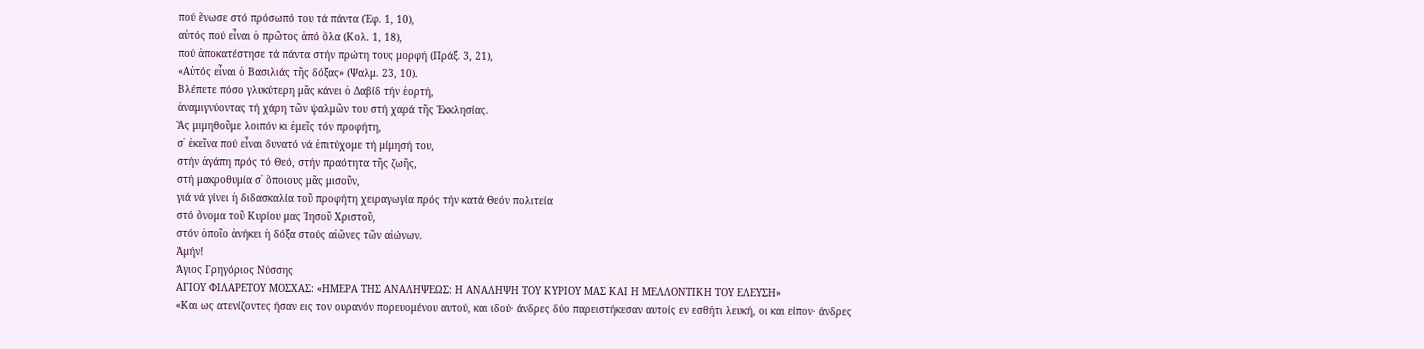πού ἕνωσε στό πρόσωπό του τά πάντα (Ἐφ. 1, 10),
αὐτός πού εἶναι ὁ πρῶτος ἀπό ὅλα (Κολ. 1, 18),
πού ἀποκατέστησε τά πάντα στήν πρώτη τους μορφή (Πράξ. 3, 21),
«Αὐτός εἶναι ὁ Βασιλιάς τῆς δόξας» (Ψαλμ. 23, 10).
Βλέπετε πόσο γλυκύτερη μᾶς κάνει ὁ Δαβίδ τήν ἑορτή,
ἀναμιγνύοντας τή χάρη τῶν ψαλμῶν του στή χαρά τῆς Ἐκκλησίας.
Ἄς μιμηθοῦμε λοιπόν κι ἐμεῖς τόν προφήτη,
σ᾿ ἐκεῖνα πού εἶναι δυνατό νά ἐπιτύχομε τή μίμησή του,
στήν ἀγάπη πρός τό Θεό, στήν πραότητα τῆς ζωῆς,
στή μακροθυμία σ᾿ ὅποιους μᾶς μισοῦν,
γιά νά γίνει ἡ διδασκαλία τοῦ προφήτη χειραγωγία πρός τήν κατά Θεόν πολιτεία
στό ὄνομα τοῦ Κυρίου μας Ἰησοῦ Χριστοῦ,
στόν ὁποῖο ἀνήκει ἡ δόξα στούς αἰῶνες τῶν αἰώνων.
Ἀμήν!
Άγιος Γρηγόριος Νύσσης
ΑΓΙΟΥ ΦΙΛΑΡΕΤΟΥ ΜΟΣΧΑΣ: «ΗΜΕΡΑ ΤΗΣ ΑΝΑΛΗΨΕΩΣ: Η ΑΝΑΛΗΨΗ ΤΟΥ ΚΥΡΙΟΥ ΜΑΣ ΚΑΙ Η ΜΕΛΛΟΝΤΙΚΗ ΤΟΥ ΕΛΕΥΣΗ»
«Και ως ατενίζοντες ήσαν εις τον ουρανόν πορευομένου αυτού, και ιδού· άνδρες δύο παρειστήκεσαν αυτοίς εν εσθήτι λευκή, οι και είπον· άνδρες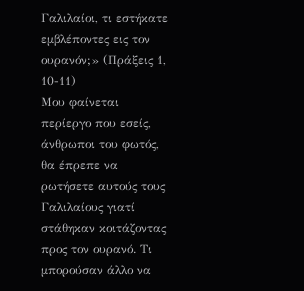Γαλιλαίοι, τι εστήκατε εμβλέποντες εις τον ουρανόν;» (Πράξεις 1, 10-11)
Μου φαίνεται περίεργο που εσείς, άνθρωποι του φωτός, θα έπρεπε να ρωτήσετε αυτούς τους Γαλιλαίους γιατί στάθηκαν κοιτάζοντας προς τον ουρανό. Τι μπορούσαν άλλο να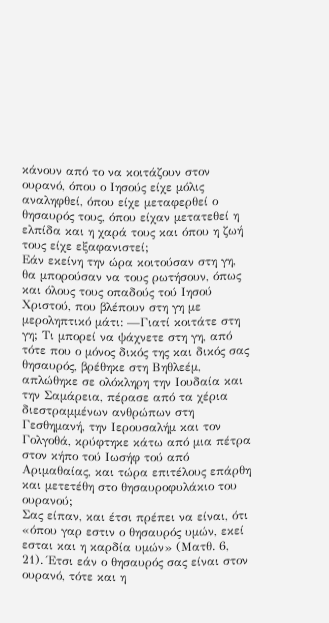κάνουν από το να κοιτάζουν στον ουρανό, όπου ο Ιησούς είχε μόλις αναληφθεί, όπου είχε μεταφερθεί ο θησαυρός τους, όπου είχαν μετατεθεί η ελπίδα και η χαρά τους και όπου η ζωή τους είχε εξαφανιστεί;
Εάν εκείνη την ώρα κοιτούσαν στη γη, θα μπορούσαν να τους ρωτήσουν, όπως και όλους τους οπαδούς τού Ιησού Χριστού, που βλέπουν στη γη με μεροληπτικό μάτι: —Γιατί κοιτάτε στη γη; Τι μπορεί να ψάχνετε στη γη, από τότε που ο μόνος δικός της και δικός σας θησαυρός, βρέθηκε στη Βηθλεέμ, απλώθηκε σε ολόκληρη την Ιουδαία και την Σαμάρεια, πέρασε από τα χέρια διεστραμμένων ανθρώπων στη Γεσθημανή, την Ιερουσαλήμ και τον Γολγοθά, κρύφτηκε κάτω από μια πέτρα στον κήπο τού Ιωσήφ τού από Αριμαθαίας, και τώρα επιτέλους επάρθη και μετετέθη στο θησαυροφυλάκιο του ουρανού;
Σας είπαν, και έτσι πρέπει να είναι, ότι «όπου γαρ εστιν ο θησαυρός υμών, εκεί εσται και η καρδία υμών» (Ματθ. 6, 21). Έτσι εάν ο θησαυρός σας είναι στον ουρανό, τότε και η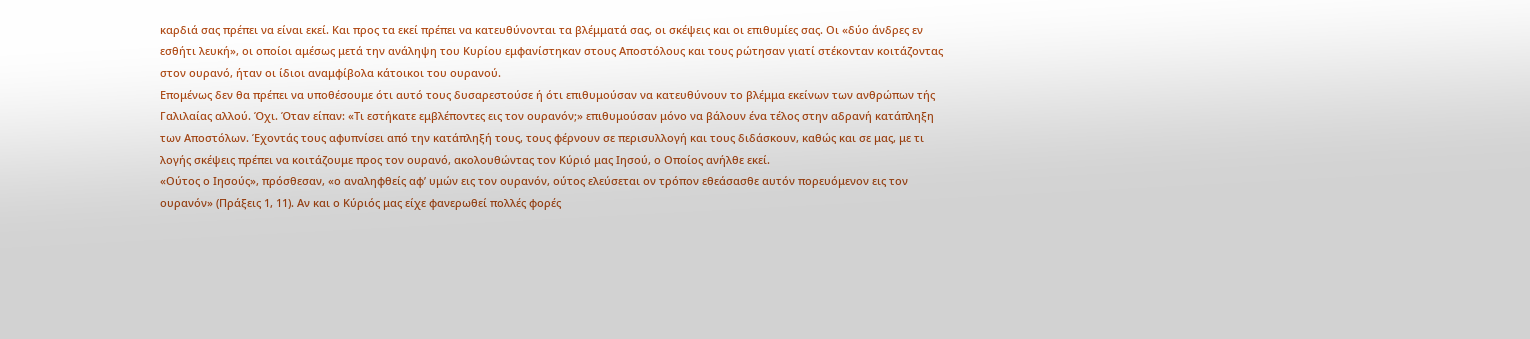καρδιά σας πρέπει να είναι εκεί. Και προς τα εκεί πρέπει να κατευθύνονται τα βλέμματά σας, οι σκέψεις και οι επιθυμίες σας. Οι «δύο άνδρες εν εσθήτι λευκή», οι οποίοι αμέσως μετά την ανάληψη του Κυρίου εμφανίστηκαν στους Αποστόλους και τους ρώτησαν γιατί στέκονταν κοιτάζοντας στον ουρανό, ήταν οι ίδιοι αναμφίβολα κάτοικοι του ουρανού.
Επομένως δεν θα πρέπει να υποθέσουμε ότι αυτό τους δυσαρεστούσε ή ότι επιθυμούσαν να κατευθύνουν το βλέμμα εκείνων των ανθρώπων τής Γαλιλαίας αλλού. Όχι. Όταν είπαν: «Τι εστήκατε εμβλέποντες εις τον ουρανόν;» επιθυμούσαν μόνο να βάλουν ένα τέλος στην αδρανή κατάπληξη των Αποστόλων. Έχοντάς τους αφυπνίσει από την κατάπληξή τους, τους φέρνουν σε περισυλλογή και τους διδάσκουν, καθώς και σε μας, με τι λογής σκέψεις πρέπει να κοιτάζουμε προς τον ουρανό, ακολουθώντας τον Κύριό μας Ιησού, ο Οποίος ανήλθε εκεί.
«Ούτος ο Ιησούς», πρόσθεσαν, «ο αναληφθείς αφ’ υμών εις τον ουρανόν, ούτος ελεύσεται ον τρόπον εθεάσασθε αυτόν πορευόμενον εις τον ουρανόν» (Πράξεις 1, 11). Αν και ο Κύριός μας είχε φανερωθεί πολλές φορές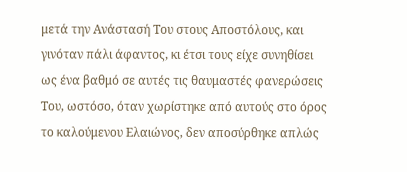μετά την Ανάστασή Του στους Αποστόλους, και γινόταν πάλι άφαντος, κι έτσι τους είχε συνηθίσει ως ένα βαθμό σε αυτές τις θαυμαστές φανερώσεις Του, ωστόσο, όταν χωρίστηκε από αυτούς στο όρος το καλούμενου Ελαιώνος, δεν αποσύρθηκε απλώς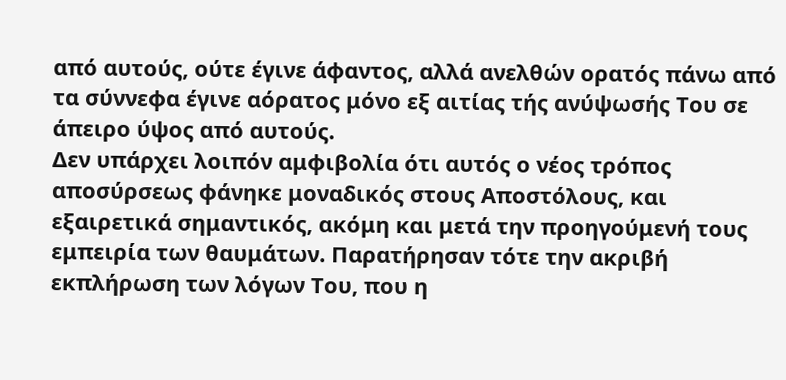από αυτούς, ούτε έγινε άφαντος, αλλά ανελθών ορατός πάνω από τα σύννεφα έγινε αόρατος μόνο εξ αιτίας τής ανύψωσής Του σε άπειρο ύψος από αυτούς.
Δεν υπάρχει λοιπόν αμφιβολία ότι αυτός ο νέος τρόπος αποσύρσεως φάνηκε μοναδικός στους Αποστόλους, και εξαιρετικά σημαντικός, ακόμη και μετά την προηγούμενή τους εμπειρία των θαυμάτων. Παρατήρησαν τότε την ακριβή εκπλήρωση των λόγων Του, που η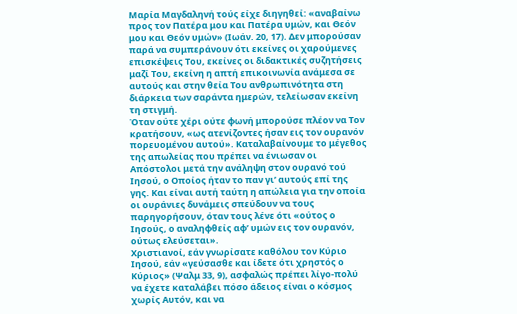Μαρία Μαγδαληνή τούς είχε διηγηθεί: «αναβαίνω προς τον Πατέρα μου και Πατέρα υμών, και Θεόν μου και Θεόν υμών» (Ιωάν. 20, 17). Δεν μπορούσαν παρά να συμπεράνουν ότι εκείνες οι χαρούμενες επισκέψεις Του, εκείνες οι διδακτικές συζητήσεις μαζί Του, εκείνη η απτή επικοινωνία ανάμεσα σε αυτούς και στην θεία Του ανθρωπινότητα στη διάρκεια των σαράντα ημερών, τελείωσαν εκείνη τη στιγμή.
Όταν ούτε χέρι ούτε φωνή μπορούσε πλέον να Τον κρατήσουν, «ως ατενίζοντες ήσαν εις τον ουρανόν πορευομένου αυτού». Καταλαβαίνουμε το μέγεθος της απωλείας που πρέπει να ένιωσαν οι Απόστολοι μετά την ανάληψη στον ουρανό τού Ιησού, ο Οποίος ήταν το παν γι’ αυτούς επί της γης. Και είναι αυτή ταύτη η απώλεια για την οποία οι ουράνιες δυνάμεις σπεύδουν να τους παρηγορήσουν, όταν τους λένε ότι «ούτος ο Ιησούς, ο αναληφθείς αφ’ υμών εις τον ουρανόν, ούτως ελεύσεται».
Χριστιανοί, εάν γνωρίσατε καθόλου τον Κύριο Ιησού, εάν «γεύσασθε και ίδετε ότι χρηστός ο Κύριος» (Ψαλμ 33, 9), ασφαλώς πρέπει λίγο-πολύ να έχετε καταλάβει πόσο άδειος είναι ο κόσμος χωρίς Αυτόν, και να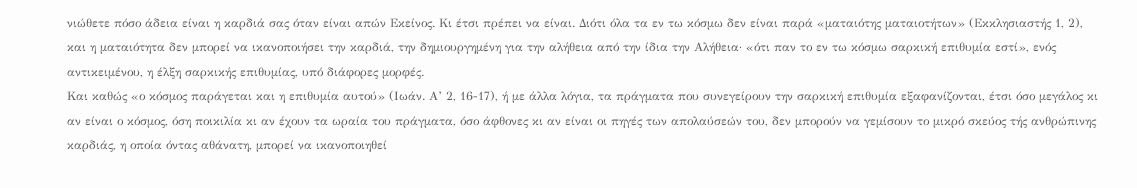νιώθετε πόσο άδεια είναι η καρδιά σας όταν είναι απών Εκείνος. Κι έτσι πρέπει να είναι. Διότι όλα τα εν τω κόσμω δεν είναι παρά «ματαιότης ματαιοτήτων» (Εκκλησιαστής 1, 2), και η ματαιότητα δεν μπορεί να ικανοποιήσει την καρδιά, την δημιουργημένη για την αλήθεια από την ίδια την Αλήθεια· «ότι παν το εν τω κόσμω σαρκική επιθυμία εστί», ενός αντικειμένου, η έλξη σαρκικής επιθυμίας, υπό διάφορες μορφές.
Και καθώς «ο κόσμος παράγεται και η επιθυμία αυτού» (Ιωάν. Α’ 2, 16-17), ή με άλλα λόγια, τα πράγματα που συνεγείρουν την σαρκική επιθυμία εξαφανίζονται, έτσι όσο μεγάλος κι αν είναι ο κόσμος, όση ποικιλία κι αν έχουν τα ωραία του πράγματα, όσο άφθονες κι αν είναι οι πηγές των απολαύσεών του, δεν μπορούν να γεμίσουν το μικρό σκεύος τής ανθρώπινης καρδιάς, η οποία όντας αθάνατη, μπορεί να ικανοποιηθεί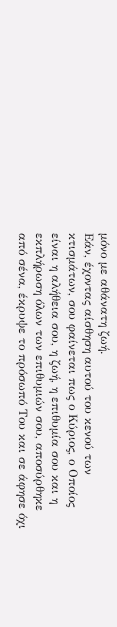μόνο με αθάνατη ζωή.
Εάν, έχοντας αίσθηση αυτού του κενού των κτισμάτων, σου φαίνεται πως ο Κύριος, ο Οποίος είναι η αλήθεια σου, η ζωή, η επιθυμία σου και η εκπλήρωση όλων των επιθυμιών σου, αποσύρθηκε από σένα, έκρυψε το πρόσωπό Του και σε άφησε όχι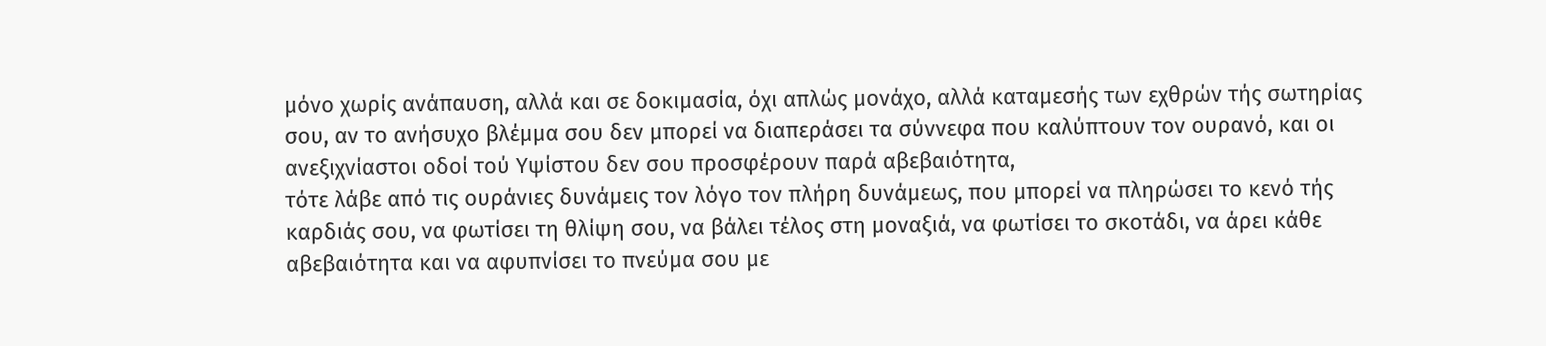μόνο χωρίς ανάπαυση, αλλά και σε δοκιμασία, όχι απλώς μονάχο, αλλά καταμεσής των εχθρών τής σωτηρίας σου, αν το ανήσυχο βλέμμα σου δεν μπορεί να διαπεράσει τα σύννεφα που καλύπτουν τον ουρανό, και οι ανεξιχνίαστοι οδοί τού Υψίστου δεν σου προσφέρουν παρά αβεβαιότητα,
τότε λάβε από τις ουράνιες δυνάμεις τον λόγο τον πλήρη δυνάμεως, που μπορεί να πληρώσει το κενό τής καρδιάς σου, να φωτίσει τη θλίψη σου, να βάλει τέλος στη μοναξιά, να φωτίσει το σκοτάδι, να άρει κάθε αβεβαιότητα και να αφυπνίσει το πνεύμα σου με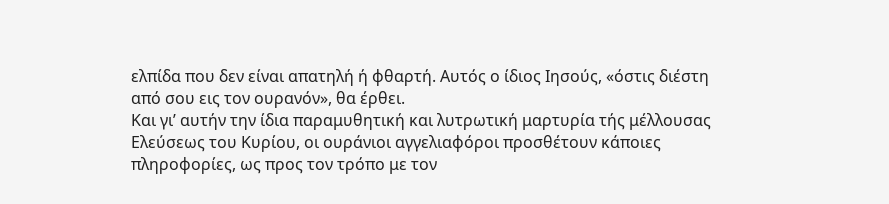ελπίδα που δεν είναι απατηλή ή φθαρτή. Αυτός ο ίδιος Ιησούς, «όστις διέστη από σου εις τον ουρανόν», θα έρθει.
Και γι’ αυτήν την ίδια παραμυθητική και λυτρωτική μαρτυρία τής μέλλουσας Ελεύσεως του Κυρίου, οι ουράνιοι αγγελιαφόροι προσθέτουν κάποιες πληροφορίες, ως προς τον τρόπο με τον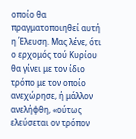οποίο θα πραγματοποιηθεί αυτή η Έλευση. Μας λένε, ότι ο ερχομός τού Κυρίου θα γίνει με τον ίδιο τρόπο με τον οποίο ανεχώρησε, ή μάλλον ανελήφθη, «ούτως ελεύσεται ον τρόπον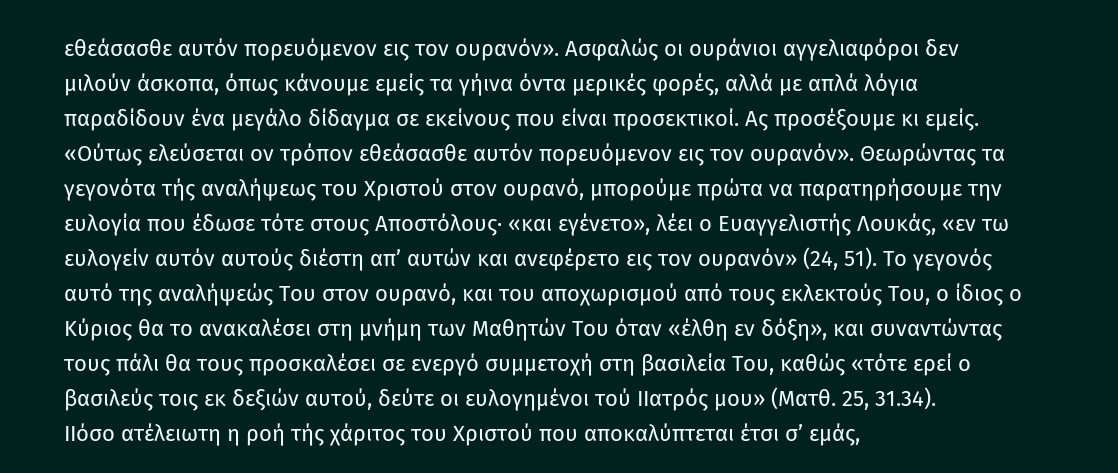εθεάσασθε αυτόν πορευόμενον εις τον ουρανόν». Ασφαλώς οι ουράνιοι αγγελιαφόροι δεν μιλούν άσκοπα, όπως κάνουμε εμείς τα γήινα όντα μερικές φορές, αλλά με απλά λόγια παραδίδουν ένα μεγάλο δίδαγμα σε εκείνους που είναι προσεκτικοί. Ας προσέξουμε κι εμείς.
«Ούτως ελεύσεται ον τρόπον εθεάσασθε αυτόν πορευόμενον εις τον ουρανόν». Θεωρώντας τα γεγονότα τής αναλήψεως του Χριστού στον ουρανό, μπορούμε πρώτα να παρατηρήσουμε την ευλογία που έδωσε τότε στους Αποστόλους· «και εγένετο», λέει ο Ευαγγελιστής Λουκάς, «εν τω ευλογείν αυτόν αυτούς διέστη απ’ αυτών και ανεφέρετο εις τον ουρανόν» (24, 51). Το γεγονός αυτό της αναλήψεώς Του στον ουρανό, και του αποχωρισμού από τους εκλεκτούς Του, ο ίδιος ο Κύριος θα το ανακαλέσει στη μνήμη των Μαθητών Του όταν «έλθη εν δόξη», και συναντώντας τους πάλι θα τους προσκαλέσει σε ενεργό συμμετοχή στη βασιλεία Του, καθώς «τότε ερεί ο βασιλεύς τοις εκ δεξιών αυτού, δεύτε οι ευλογημένοι τού IΙατρός μου» (Ματθ. 25, 31.34).
ΙΙόσο ατέλειωτη η ροή τής χάριτος του Χριστού που αποκαλύπτεται έτσι σ’ εμάς,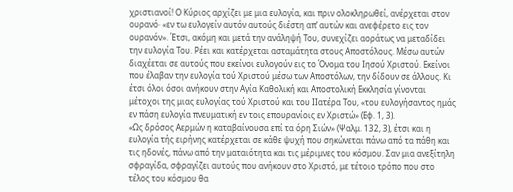χριστιανοί! Ο Κύριος αρχίζει με μια ευλογία, και πριν ολοκληρωθεί, ανέρχεται στον ουρανό· «εν τω ευλογείν αυτόν αυτούς διέστη απ’ αυτών και ανεφέρετο εις τον ουρανόν». Έτσι, ακόμη και μετά την ανάληψή Του, συνεχίζει αοράτως να μεταδίδει την ευλογία Του. Ρέει και κατέρχεται ασταμάτητα στους Αποστόλους. Μέσω αυτών διαχέεται σε αυτούς που εκείνοι ευλογούν εις το Όνομα του Ιησού Χριστού. Εκείνοι που έλαβαν την ευλογία τού Χριστού μέσω των Αποστόλων, την δίδουν σε άλλους. Κι έτσι όλοι όσοι ανήκουν στην Αγία Καθολική και Αποστολική Εκκλησία γίνονται μέτοχοι της μιας ευλογίας τού Χριστού και του ΙΙατέρα Του, «του ευλογήσαντος ημάς εν πάση ευλογία πνευματική εν τοις επουρανίοις εν Χριστώ» (Εφ. 1, 3).
«Ως δρόσος Αερμών η καταβαίνουσα επί τα όρη Σιών» (Ψαλμ. 132, 3), έτσι και η ευλογία τής ειρήνης κατέρχεται σε κάθε ψυχή που σηκώνεται πάνω από τα πάθη και τις ηδονές, πάνω από την ματαιότητα και τις μέριμνες του κόσμου. Σαν μια ανεξίτηλη σφραγίδα, σφραγίζει αυτούς που ανήκουν στο Χριστό, με τέτοιο τρόπο που στο τέλος του κόσμου θα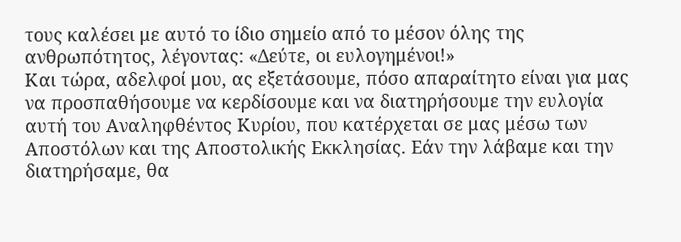τους καλέσει με αυτό το ίδιο σημείο από το μέσον όλης της ανθρωπότητος, λέγοντας: «Δεύτε, οι ευλογημένοι!»
Και τώρα, αδελφοί μου, ας εξετάσουμε, πόσο απαραίτητο είναι για μας να προσπαθήσουμε να κερδίσουμε και να διατηρήσουμε την ευλογία αυτή του Αναληφθέντος Κυρίου, που κατέρχεται σε μας μέσω των Αποστόλων και της Αποστολικής Εκκλησίας. Εάν την λάβαμε και την διατηρήσαμε, θα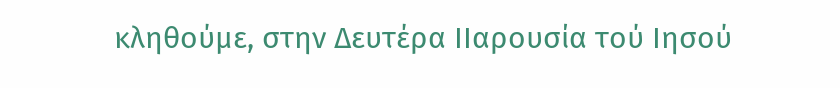κληθούμε, στην Δευτέρα ΙΙαρουσία τού Ιησού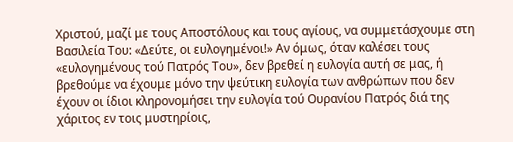Χριστού, μαζί με τους Αποστόλους και τους αγίους, να συμμετάσχουμε στη Βασιλεία Του: «Δεύτε, οι ευλογημένοι!» Αν όμως, όταν καλέσει τους «ευλογημένους τού Πατρός Του», δεν βρεθεί η ευλογία αυτή σε μας, ή βρεθούμε να έχουμε μόνο την ψεύτικη ευλογία των ανθρώπων που δεν έχουν οι ίδιοι κληρονομήσει την ευλογία τού Ουρανίου Πατρός διά της χάριτος εν τοις μυστηρίοις,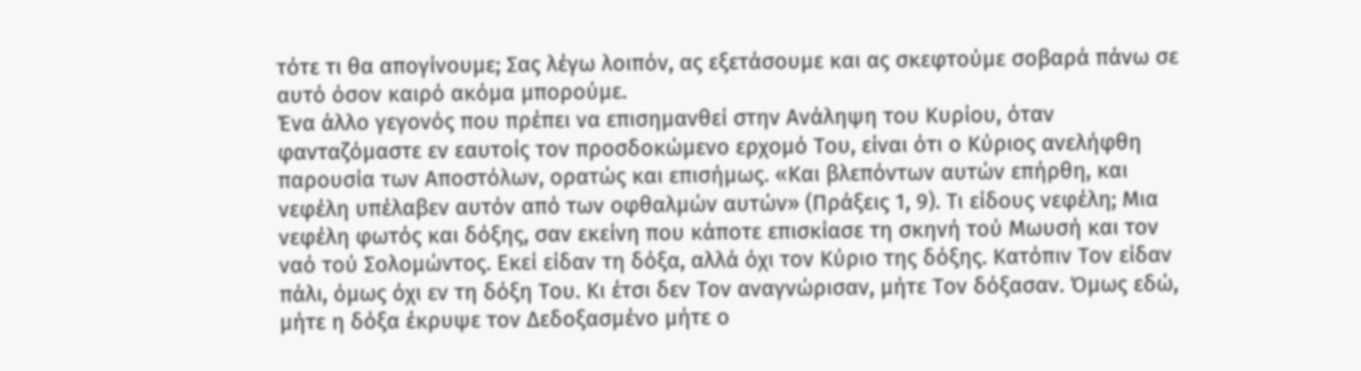τότε τι θα απογίνουμε; Σας λέγω λοιπόν, ας εξετάσουμε και ας σκεφτούμε σοβαρά πάνω σε αυτό όσον καιρό ακόμα μπορούμε.
Ένα άλλο γεγονός που πρέπει να επισημανθεί στην Ανάληψη του Κυρίου, όταν φανταζόμαστε εν εαυτοίς τον προσδοκώμενο ερχομό Του, είναι ότι ο Κύριος ανελήφθη παρουσία των Αποστόλων, ορατώς και επισήμως. «Και βλεπόντων αυτών επήρθη, και νεφέλη υπέλαβεν αυτόν από των οφθαλμών αυτών» (Πράξεις 1, 9). Τι είδους νεφέλη; Μια νεφέλη φωτός και δόξης, σαν εκείνη που κάποτε επισκίασε τη σκηνή τού Μωυσή και τον ναό τού Σολομώντος. Εκεί είδαν τη δόξα, αλλά όχι τον Κύριο της δόξης. Κατόπιν Τον είδαν πάλι, όμως όχι εν τη δόξη Του. Κι έτσι δεν Τον αναγνώρισαν, μήτε Τον δόξασαν. Όμως εδώ, μήτε η δόξα έκρυψε τον Δεδοξασμένο μήτε ο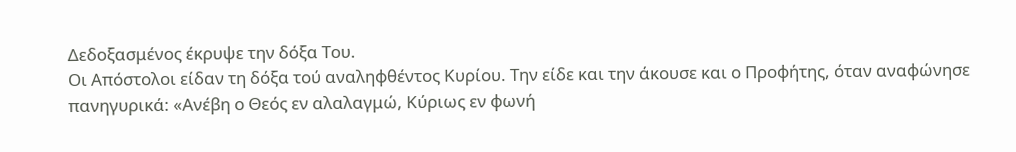Δεδοξασμένος έκρυψε την δόξα Του.
Οι Απόστολοι είδαν τη δόξα τού αναληφθέντος Κυρίου. Την είδε και την άκουσε και ο Προφήτης, όταν αναφώνησε πανηγυρικά: «Ανέβη ο Θεός εν αλαλαγμώ, Κύριως εν φωνή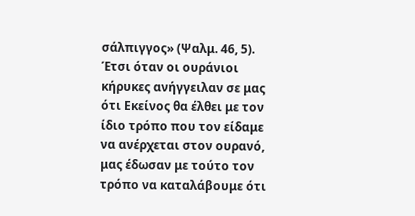σάλπιγγος» (Ψαλμ. 46, 5).
Έτσι όταν οι ουράνιοι κήρυκες ανήγγειλαν σε μας ότι Εκείνος θα έλθει με τον ίδιο τρόπο που τον είδαμε να ανέρχεται στον ουρανό, μας έδωσαν με τούτο τον τρόπο να καταλάβουμε ότι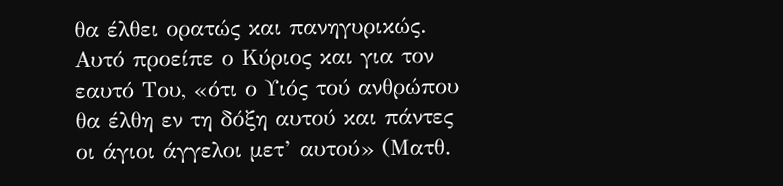θα έλθει ορατώς και πανηγυρικώς.
Αυτό προείπε ο Κύριος και για τον εαυτό Του, «ότι ο Υιός τού ανθρώπου θα έλθη εν τη δόξη αυτού και πάντες οι άγιοι άγγελοι μετ’ αυτού» (Ματθ.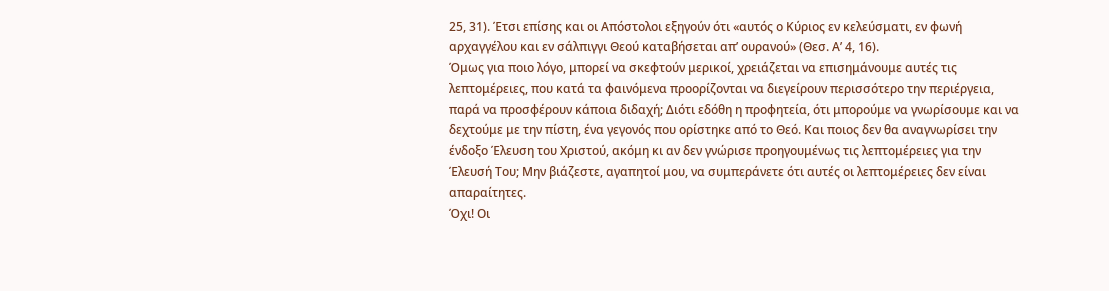25, 31). Έτσι επίσης και οι Απόστολοι εξηγούν ότι «αυτός ο Κύριος εν κελεύσματι, εν φωνή αρχαγγέλου και εν σάλπιγγι Θεού καταβήσεται απ’ ουρανού» (Θεσ. Α’ 4, 16).
Όμως για ποιο λόγο, μπορεί να σκεφτούν μερικοί, χρειάζεται να επισημάνουμε αυτές τις λεπτομέρειες, που κατά τα φαινόμενα προορίζονται να διεγείρουν περισσότερο την περιέργεια, παρά να προσφέρουν κάποια διδαχή; Διότι εδόθη η προφητεία, ότι μπορούμε να γνωρίσουμε και να δεχτούμε με την πίστη, ένα γεγονός που ορίστηκε από το Θεό. Και ποιος δεν θα αναγνωρίσει την ένδοξο Έλευση του Χριστού, ακόμη κι αν δεν γνώρισε προηγουμένως τις λεπτομέρειες για την Έλευσή Του; Μην βιάζεστε, αγαπητοί μου, να συμπεράνετε ότι αυτές οι λεπτομέρειες δεν είναι απαραίτητες.
Όχι! Οι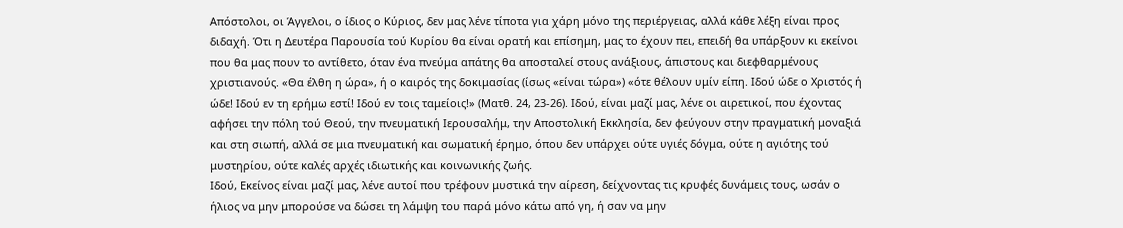Απόστολοι, οι Άγγελοι, ο ίδιος ο Κύριος, δεν μας λένε τίποτα για χάρη μόνο της περιέργειας, αλλά κάθε λέξη είναι προς διδαχή. Ότι η Δευτέρα Παρουσία τού Κυρίου θα είναι ορατή και επίσημη, μας το έχουν πει, επειδή θα υπάρξουν κι εκείνοι που θα μας πουν το αντίθετο, όταν ένα πνεύμα απάτης θα αποσταλεί στους ανάξιους, άπιστους και διεφθαρμένους χριστιανούς. «Θα έλθη η ώρα», ή ο καιρός της δοκιμασίας (ίσως «είναι τώρα») «ότε θέλουν υμίν είπη. Ιδού ώδε ο Χριστός ή ώδε! Ιδού εν τη ερήμω εστί! Ιδού εν τοις ταμείοις!» (Ματθ. 24, 23-26). Ιδού, είναι μαζί μας, λένε οι αιρετικοί, που έχοντας αφήσει την πόλη τού Θεού, την πνευματική Ιερουσαλήμ, την Αποστολική Εκκλησία, δεν φεύγουν στην πραγματική μοναξιά και στη σιωπή, αλλά σε μια πνευματική και σωματική έρημο, όπου δεν υπάρχει ούτε υγιές δόγμα, ούτε η αγιότης τού μυστηρίου, ούτε καλές αρχές ιδιωτικής και κοινωνικής ζωής.
Ιδού, Εκείνος είναι μαζί μας, λένε αυτοί που τρέφουν μυστικά την αίρεση, δείχνοντας τις κρυφές δυνάμεις τους, ωσάν ο ήλιος να μην μπορούσε να δώσει τη λάμψη του παρά μόνο κάτω από γη, ή σαν να μην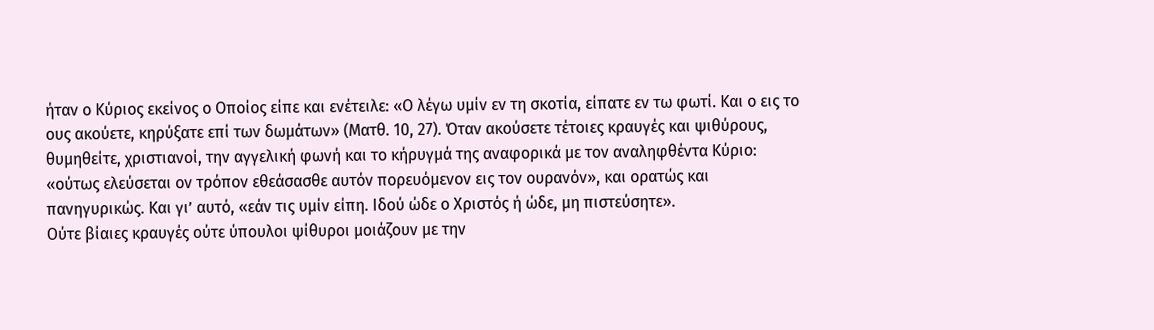ήταν ο Κύριος εκείνος ο Οποίος είπε και ενέτειλε: «Ο λέγω υμίν εν τη σκοτία, είπατε εν τω φωτί. Και ο εις το ους ακούετε, κηρύξατε επί των δωμάτων» (Ματθ. 10, 27). Όταν ακούσετε τέτοιες κραυγές και ψιθύρους, θυμηθείτε, χριστιανοί, την αγγελική φωνή και το κήρυγμά της αναφορικά με τον αναληφθέντα Κύριο: «ούτως ελεύσεται ον τρόπον εθεάσασθε αυτόν πορευόμενον εις τον ουρανόν», και ορατώς και πανηγυρικώς. Και γι’ αυτό, «εάν τις υμίν είπη. Ιδού ώδε ο Χριστός ή ώδε, μη πιστεύσητε».
Ούτε βίαιες κραυγές ούτε ύπουλοι ψίθυροι μοιάζουν με την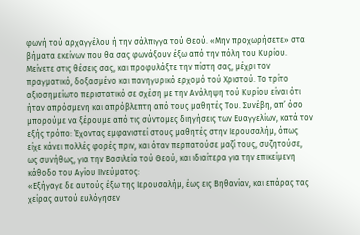φωνή τού αρχαγγέλου ή την σάλπιγγα τού Θεού. «Μην προχωρήσετε» στα βήματα εκείνων που θα σας φωνάξουν έξω από την πόλη του Κυρίου. Μείνετε στις θέσεις σας, και προφυλάξτε την πίστη σας, μέχρι τον πραγματικό, δοξασμένο και πανηγυρικό ερχομό τού Χριστού. Το τρίτο αξιοσημείωτο περιστατικό σε σχέση με την Ανάληψη τού Κυρίου είναι ότι ήταν απρόσμενη και απρόβλεπτη από τους μαθητές Του. Συνέβη, απ’ όσο μπορούμε να ξέρουμε από τις σύντομες διηγήσεις των Ευαγγελίων, κατά τον εξής τρόπο: Έχοντας εμφανιστεί στους μαθητές στην Ιερουσαλήμ, όπως είχε κάνει πολλές φορές πριν, και όταν περπατούσε μαζί τους, συζητούσε, ως συνήθως, για την Βασιλεία τού Θεού, και ιδιαίτερα για την επικείμενη κάθοδο του Αγίου IIνεύματος:
«Εξήγαγε δε αυτούς έξω της Ιερουσαλήμ, έως εις Βηθανίαν, και επάρας τας χείρας αυτού ευλόγησεν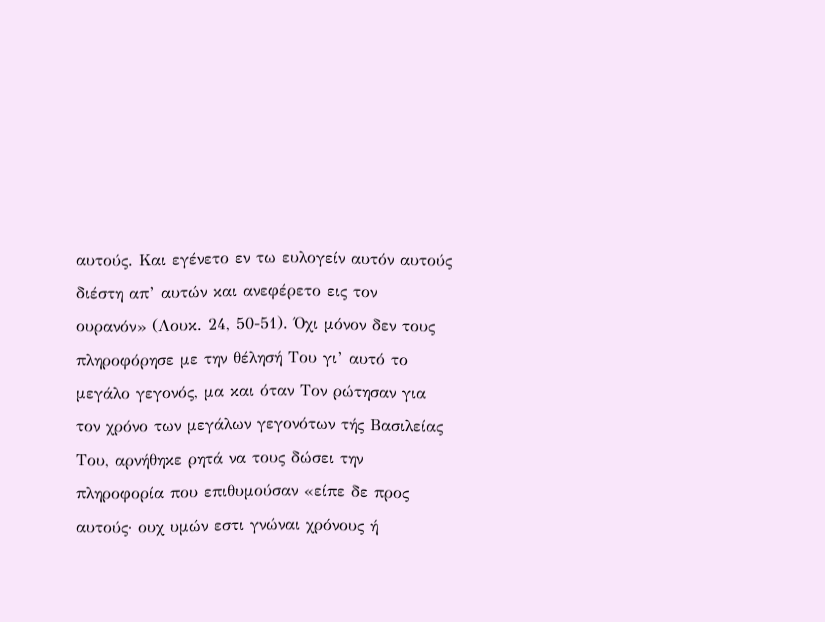αυτούς. Και εγένετο εν τω ευλογείν αυτόν αυτούς διέστη απ’ αυτών και ανεφέρετο εις τον ουρανόν» (Λουκ. 24, 50-51). Όχι μόνον δεν τους πληροφόρησε με την θέλησή Του γι’ αυτό το μεγάλο γεγονός, μα και όταν Τον ρώτησαν για τον χρόνο των μεγάλων γεγονότων τής Βασιλείας Του, αρνήθηκε ρητά να τους δώσει την πληροφορία που επιθυμούσαν «είπε δε προς αυτούς· ουχ υμών εστι γνώναι χρόνους ή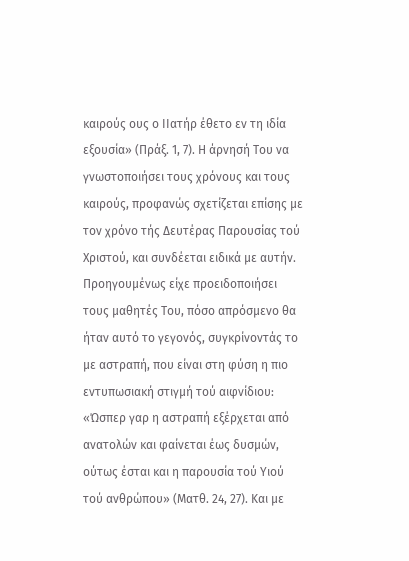καιρούς ους ο ΙΙατήρ έθετο εν τη ιδία εξουσία» (Πράξ. 1, 7). Η άρνησή Του να γνωστοποιήσει τους χρόνους και τους καιρούς, προφανώς σχετίζεται επίσης με τον χρόνο τής Δευτέρας Παρουσίας τού Χριστού, και συνδέεται ειδικά με αυτήν.
Προηγουμένως είχε προειδοποιήσει τους μαθητές Του, πόσο απρόσμενο θα ήταν αυτό το γεγονός, συγκρίνοντάς το με αστραπή, που είναι στη φύση η πιο εντυπωσιακή στιγμή τού αιφνίδιου: «Ώσπερ γαρ η αστραπή εξέρχεται από ανατολών και φαίνεται έως δυσμών, ούτως έσται και η παρουσία τού Υιού τού ανθρώπου» (Ματθ. 24, 27). Και με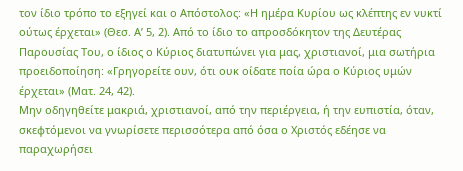τον ίδιο τρόπο το εξηγεί και ο Απόστολος: «Η ημέρα Κυρίου ως κλέπτης εν νυκτί ούτως έρχεται» (Θεσ. Α’ 5, 2). Από το ίδιο το απροσδόκητον της Δευτέρας Παρουσίας Του, ο ίδιος ο Κύριος διατυπώνει για μας, χριστιανοί, μια σωτήρια προειδοποίηση: «Γρηγορείτε ουν, ότι ουκ οίδατε ποία ώρα ο Κύριος υμών έρχεται» (Ματ. 24, 42).
Μην οδηγηθείτε μακριά, χριστιανοί, από την περιέργεια, ή την ευπιστία, όταν, σκεφτόμενοι να γνωρίσετε περισσότερα από όσα ο Χριστός εδέησε να παραχωρήσει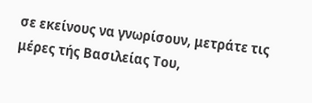σε εκείνους να γνωρίσουν, μετράτε τις μέρες τής Βασιλείας Του,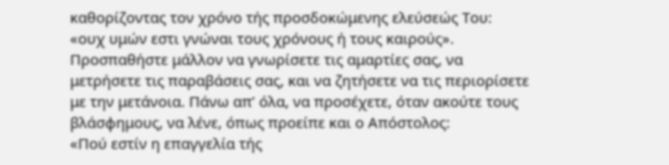καθορίζοντας τον χρόνο τής προσδοκώμενης ελεύσεώς Του: «ουχ υμών εστι γνώναι τους χρόνους ή τους καιρούς». Προσπαθήστε μάλλον να γνωρίσετε τις αμαρτίες σας, να μετρήσετε τις παραβάσεις σας, και να ζητήσετε να τις περιορίσετε με την μετάνοια. Πάνω απ’ όλα, να προσέχετε, όταν ακούτε τους βλάσφημους, να λένε, όπως προείπε και ο Απόστολος:
«Πού εστίν η επαγγελία τής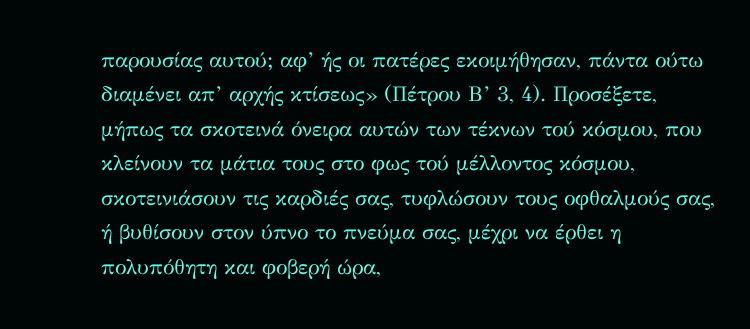παρουσίας αυτού; αφ’ ής οι πατέρες εκοιμήθησαν, πάντα ούτω διαμένει απ’ αρχής κτίσεως» (Πέτρου Β’ 3, 4). Προσέξετε, μήπως τα σκοτεινά όνειρα αυτών των τέκνων τού κόσμου, που κλείνουν τα μάτια τους στο φως τού μέλλοντος κόσμου, σκοτεινιάσουν τις καρδιές σας, τυφλώσουν τους οφθαλμούς σας, ή βυθίσουν στον ύπνο το πνεύμα σας, μέχρι να έρθει η πολυπόθητη και φοβερή ώρα,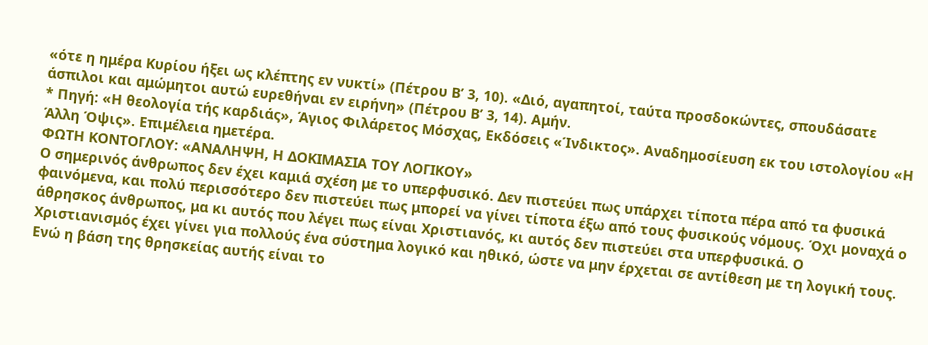«ότε η ημέρα Κυρίου ήξει ως κλέπτης εν νυκτί» (Πέτρου Β’ 3, 10). «Διό, αγαπητοί, ταύτα προσδοκώντες, σπουδάσατε άσπιλοι και αμώμητοι αυτώ ευρεθήναι εν ειρήνη» (Πέτρου Β’ 3, 14). Αμήν.
* Πηγή: «Η θεολογία τής καρδιάς», Άγιος Φιλάρετος Μόσχας, Εκδόσεις «Ίνδικτος». Αναδημοσίευση εκ του ιστολογίου «Η Άλλη Όψις». Επιμέλεια ημετέρα.
ΦΩΤΗ ΚΟΝΤΟΓΛΟΥ: «ΑΝΑΛΗΨΗ, Η ΔΟΚΙΜΑΣΙΑ ΤΟΥ ΛΟΓΙΚΟΥ»
Ο σημερινός άνθρωπος δεν έχει καμιά σχέση με το υπερφυσικό. Δεν πιστεύει πως υπάρχει τίποτα πέρα από τα φυσικά φαινόμενα, και πολύ περισσότερο δεν πιστεύει πως μπορεί να γίνει τίποτα έξω από τους φυσικούς νόμους. Όχι μοναχά ο άθρησκος άνθρωπος, μα κι αυτός που λέγει πως είναι Χριστιανός, κι αυτός δεν πιστεύει στα υπερφυσικά. Ο Χριστιανισμός έχει γίνει για πολλούς ένα σύστημα λογικό και ηθικό, ώστε να μην έρχεται σε αντίθεση με τη λογική τους. Ενώ η βάση της θρησκείας αυτής είναι το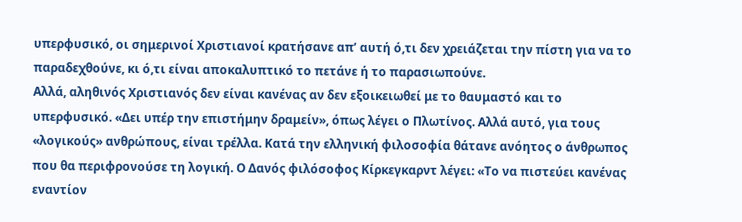υπερφυσικό, οι σημερινοί Χριστιανοί κρατήσανε απ’ αυτή ό,τι δεν χρειάζεται την πίστη για να το παραδεχθούνε, κι ό,τι είναι αποκαλυπτικό το πετάνε ή το παρασιωπούνε.
Αλλά, αληθινός Χριστιανός δεν είναι κανένας αν δεν εξοικειωθεί με το θαυμαστό και το υπερφυσικό. «Δει υπέρ την επιστήμην δραμείν», όπως λέγει ο Πλωτίνος. Αλλά αυτό, για τους «λογικούς» ανθρώπους, είναι τρέλλα. Κατά την ελληνική φιλοσοφία θάτανε ανόητος ο άνθρωπος που θα περιφρονούσε τη λογική. Ο Δανός φιλόσοφος Κίρκεγκαρντ λέγει: «Το να πιστεύει κανένας εναντίον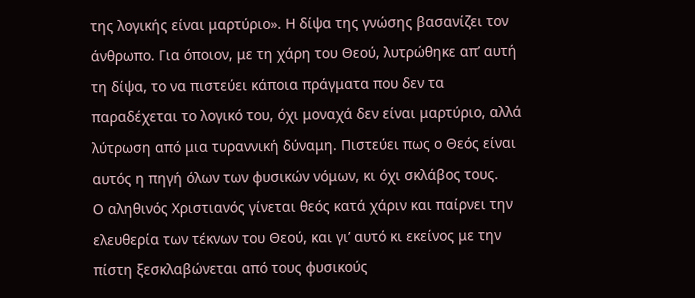της λογικής είναι μαρτύριο». Η δίψα της γνώσης βασανίζει τον άνθρωπο. Για όποιον, με τη χάρη του Θεού, λυτρώθηκε απ’ αυτή τη δίψα, το να πιστεύει κάποια πράγματα που δεν τα παραδέχεται το λογικό του, όχι μοναχά δεν είναι μαρτύριο, αλλά λύτρωση από μια τυραννική δύναμη. Πιστεύει πως ο Θεός είναι αυτός η πηγή όλων των φυσικών νόμων, κι όχι σκλάβος τους.
Ο αληθινός Χριστιανός γίνεται θεός κατά χάριν και παίρνει την ελευθερία των τέκνων του Θεού, και γι’ αυτό κι εκείνος με την πίστη ξεσκλαβώνεται από τους φυσικούς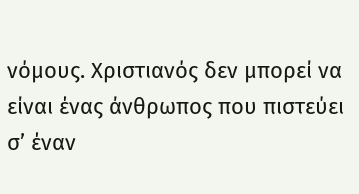νόμους. Χριστιανός δεν μπορεί να είναι ένας άνθρωπος που πιστεύει σ’ έναν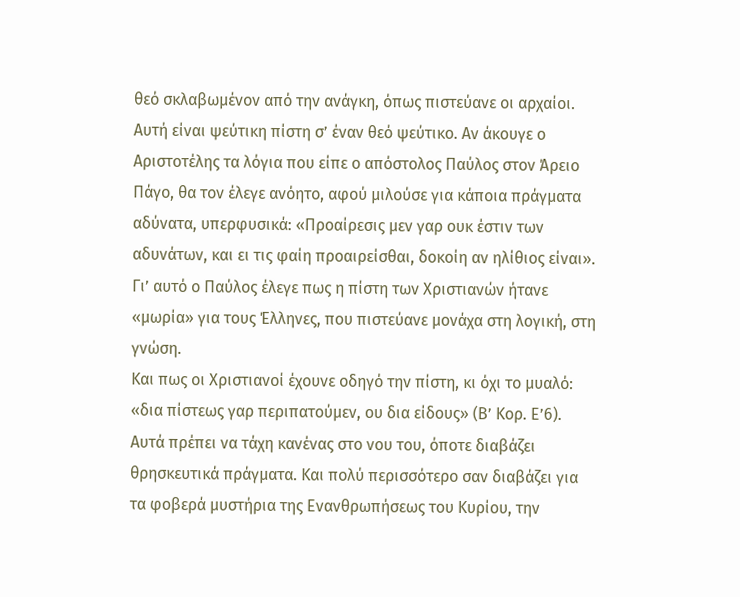θεό σκλαβωμένον από την ανάγκη, όπως πιστεύανε οι αρχαίοι. Αυτή είναι ψεύτικη πίστη σ’ έναν θεό ψεύτικο. Αν άκουγε ο Αριστοτέλης τα λόγια που είπε ο απόστολος Παύλος στον Άρειο Πάγο, θα τον έλεγε ανόητο, αφού μιλούσε για κάποια πράγματα αδύνατα, υπερφυσικά: «Προαίρεσις μεν γαρ ουκ έστιν των αδυνάτων, και ει τις φαίη προαιρείσθαι, δοκοίη αν ηλίθιος είναι». Γι’ αυτό ο Παύλος έλεγε πως η πίστη των Χριστιανών ήτανε «μωρία» για τους Έλληνες, που πιστεύανε μονάχα στη λογική, στη γνώση.
Και πως οι Χριστιανοί έχουνε οδηγό την πίστη, κι όχι το μυαλό: «δια πίστεως γαρ περιπατούμεν, ου δια είδους» (Β’ Κορ. Ε’6). Αυτά πρέπει να τάχη κανένας στο νου του, όποτε διαβάζει θρησκευτικά πράγματα. Και πολύ περισσότερο σαν διαβάζει για τα φοβερά μυστήρια της Ενανθρωπήσεως του Κυρίου, την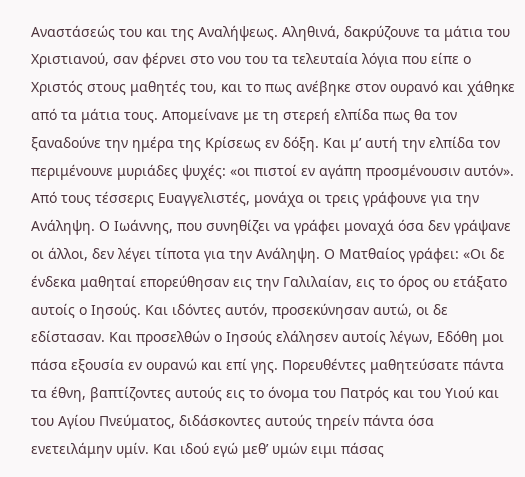Αναστάσεώς του και της Αναλήψεως. Αληθινά, δακρύζουνε τα μάτια του Χριστιανού, σαν φέρνει στο νου του τα τελευταία λόγια που είπε ο Χριστός στους μαθητές του, και το πως ανέβηκε στον ουρανό και χάθηκε από τα μάτια τους. Απομείνανε με τη στερεή ελπίδα πως θα τον ξαναδούνε την ημέρα της Κρίσεως εν δόξη. Και μ’ αυτή την ελπίδα τον περιμένουνε μυριάδες ψυχές: «οι πιστοί εν αγάπη προσμένουσιν αυτόν».
Από τους τέσσερις Ευαγγελιστές, μονάχα οι τρεις γράφουνε για την Ανάληψη. Ο Ιωάννης, που συνηθίζει να γράφει μοναχά όσα δεν γράψανε οι άλλοι, δεν λέγει τίποτα για την Ανάληψη. Ο Ματθαίος γράφει: «Οι δε ένδεκα μαθηταί επορεύθησαν εις την Γαλιλαίαν, εις το όρος ου ετάξατο αυτοίς ο Ιησούς. Και ιδόντες αυτόν, προσεκύνησαν αυτώ, οι δε εδίστασαν. Και προσελθών ο Ιησούς ελάλησεν αυτοίς λέγων, Εδόθη μοι πάσα εξουσία εν ουρανώ και επί γης. Πορευθέντες μαθητεύσατε πάντα τα έθνη, βαπτίζοντες αυτούς εις το όνομα του Πατρός και του Υιού και του Αγίου Πνεύματος, διδάσκοντες αυτούς τηρείν πάντα όσα ενετειλάμην υμίν. Και ιδού εγώ μεθ’ υμών ειμι πάσας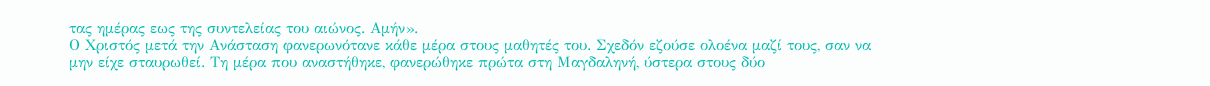τας ημέρας εως της συντελείας του αιώνος. Αμήν».
Ο Χριστός μετά την Ανάσταση φανερωνότανε κάθε μέρα στους μαθητές του. Σχεδόν εζούσε ολοένα μαζί τους, σαν να μην είχε σταυρωθεί. Τη μέρα που αναστήθηκε, φανερώθηκε πρώτα στη Μαγδαληνή, ύστερα στους δύο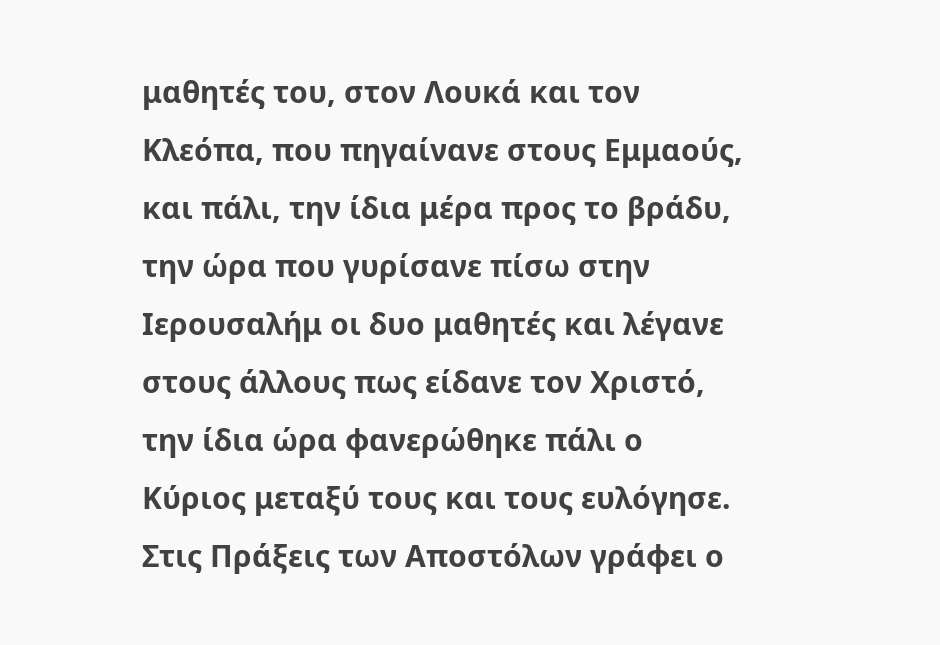μαθητές του, στον Λουκά και τον Κλεόπα, που πηγαίνανε στους Εμμαούς, και πάλι, την ίδια μέρα προς το βράδυ, την ώρα που γυρίσανε πίσω στην Ιερουσαλήμ οι δυο μαθητές και λέγανε στους άλλους πως είδανε τον Χριστό, την ίδια ώρα φανερώθηκε πάλι ο Κύριος μεταξύ τους και τους ευλόγησε. Στις Πράξεις των Αποστόλων γράφει ο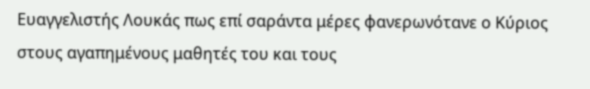Ευαγγελιστής Λουκάς πως επί σαράντα μέρες φανερωνότανε ο Κύριος στους αγαπημένους μαθητές του και τους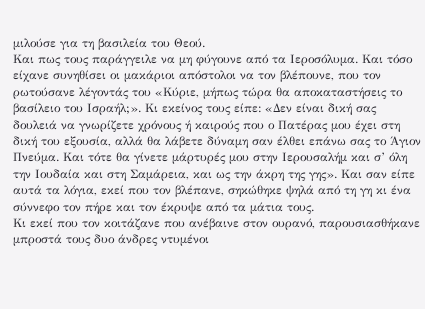μιλούσε για τη βασιλεία του Θεού.
Και πως τους παράγγειλε να μη φύγουνε από τα Ιεροσόλυμα. Και τόσο είχανε συνηθίσει οι μακάριοι απόστολοι να τον βλέπουνε, που τον ρωτούσανε λέγοντάς του «Κύριε, μήπως τώρα θα αποκαταστήσεις το βασίλειο του Ισραήλ;». Κι εκείνος τους είπε: «Δεν είναι δική σας δουλειά να γνωρίζετε χρόνους ή καιρούς που ο Πατέρας μου έχει στη δική του εξουσία, αλλά θα λάβετε δύναμη σαν έλθει επάνω σας το Άγιον Πνεύμα. Και τότε θα γίνετε μάρτυρές μου στην Ιερουσαλήμ και σ’ όλη την Ιουδαία και στη Σαμάρεια, και ως την άκρη της γης». Και σαν είπε αυτά τα λόγια, εκεί που τον βλέπανε, σηκώθηκε ψηλά από τη γη κι ένα σύννεφο τον πήρε και τον έκρυψε από τα μάτια τους.
Κι εκεί που τον κοιτάζανε που ανέβαινε στον ουρανό, παρουσιασθήκανε μπροστά τους δυο άνδρες ντυμένοι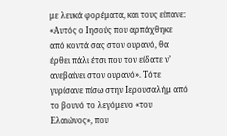με λευκά φορέματα, και τους είπανε: «Αυτός ο Ιησούς που αρπάχθηκε από κοντά σας στον ουρανό, θα έρθει πάλι έτσι που τον είδατε ν’ ανεβαίνει στον ουρανό». Τότε γυρίσανε πίσω στην Ιερουσαλήμ από το βουνό το λεγόμενο «του Ελαιώνος», που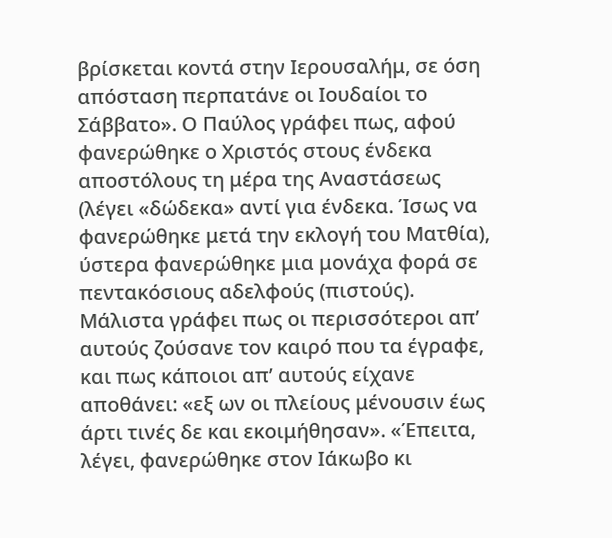βρίσκεται κοντά στην Ιερουσαλήμ, σε όση απόσταση περπατάνε οι Ιουδαίοι το Σάββατο». Ο Παύλος γράφει πως, αφού φανερώθηκε ο Χριστός στους ένδεκα αποστόλους τη μέρα της Αναστάσεως (λέγει «δώδεκα» αντί για ένδεκα. Ίσως να φανερώθηκε μετά την εκλογή του Ματθία), ύστερα φανερώθηκε μια μονάχα φορά σε πεντακόσιους αδελφούς (πιστούς).
Μάλιστα γράφει πως οι περισσότεροι απ’ αυτούς ζούσανε τον καιρό που τα έγραφε, και πως κάποιοι απ’ αυτούς είχανε αποθάνει: «εξ ων οι πλείους μένουσιν έως άρτι τινές δε και εκοιμήθησαν». «Έπειτα, λέγει, φανερώθηκε στον Ιάκωβο κι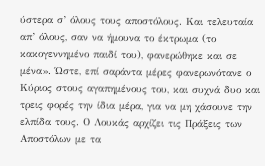ύστερα σ’ όλους τους αποστόλους. Και τελευταία απ’ όλους, σαν να ήμουνα το έκτρωμα (το κακογεννημένο παιδί του), φανερώθηκε και σε μένα». Ώστε, επί σαράντα μέρες φανερωνότανε ο Κύριος στους αγαπημένους του, και συχνά δυο και τρεις φορές την ίδια μέρα, για να μη χάσουνε την ελπίδα τους. Ο Λουκάς αρχίζει τις Πράξεις των Αποστόλων με τα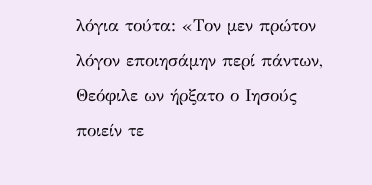λόγια τούτα: «Τον μεν πρώτον λόγον εποιησάμην περί πάντων, Θεόφιλε ων ήρξατο ο Ιησούς ποιείν τε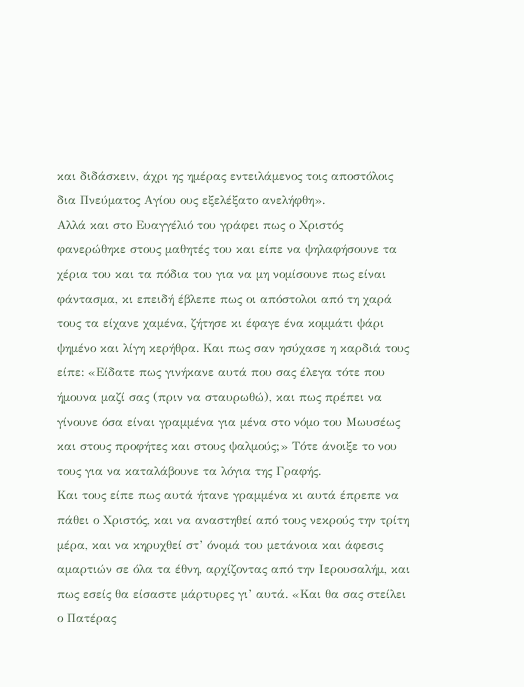και διδάσκειν, άχρι ης ημέρας εντειλάμενος τοις αποστόλοις δια Πνεύματος Αγίου ους εξελέξατο ανελήφθη».
Αλλά και στο Ευαγγέλιό του γράφει πως ο Χριστός φανερώθηκε στους μαθητές του και είπε να ψηλαφήσουνε τα χέρια του και τα πόδια του για να μη νομίσουνε πως είναι φάντασμα, κι επειδή έβλεπε πως οι απόστολοι από τη χαρά τους τα είχανε χαμένα, ζήτησε κι έφαγε ένα κομμάτι ψάρι ψημένο και λίγη κερήθρα. Και πως σαν ησύχασε η καρδιά τους είπε: «Είδατε πως γινήκανε αυτά που σας έλεγα τότε που ήμουνα μαζί σας (πριν να σταυρωθώ), και πως πρέπει να γίνουνε όσα είναι γραμμένα για μένα στο νόμο του Μωυσέως και στους προφήτες και στους ψαλμούς;» Τότε άνοιξε το νου τους για να καταλάβουνε τα λόγια της Γραφής.
Και τους είπε πως αυτά ήτανε γραμμένα κι αυτά έπρεπε να πάθει ο Χριστός, και να αναστηθεί από τους νεκρούς την τρίτη μέρα, και να κηρυχθεί στ’ όνομά του μετάνοια και άφεσις αμαρτιών σε όλα τα έθνη, αρχίζοντας από την Ιερουσαλήμ, και πως εσείς θα είσαστε μάρτυρες γι’ αυτά. «Και θα σας στείλει ο Πατέρας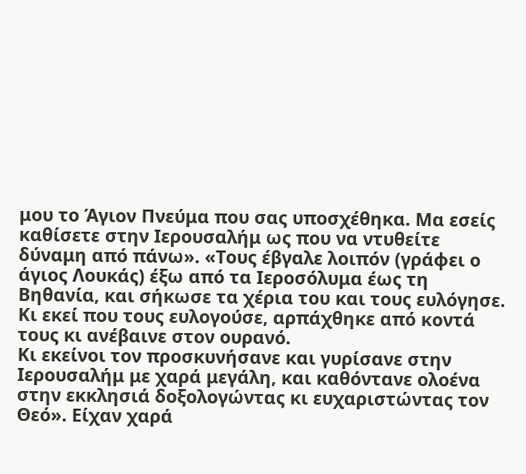μου το Άγιον Πνεύμα που σας υποσχέθηκα. Μα εσείς καθίσετε στην Ιερουσαλήμ ως που να ντυθείτε δύναμη από πάνω». «Τους έβγαλε λοιπόν (γράφει ο άγιος Λουκάς) έξω από τα Ιεροσόλυμα έως τη Βηθανία, και σήκωσε τα χέρια του και τους ευλόγησε. Κι εκεί που τους ευλογούσε, αρπάχθηκε από κοντά τους κι ανέβαινε στον ουρανό.
Κι εκείνοι τον προσκυνήσανε και γυρίσανε στην Ιερουσαλήμ με χαρά μεγάλη, και καθόντανε ολοένα στην εκκλησιά δοξολογώντας κι ευχαριστώντας τον Θεό». Είχαν χαρά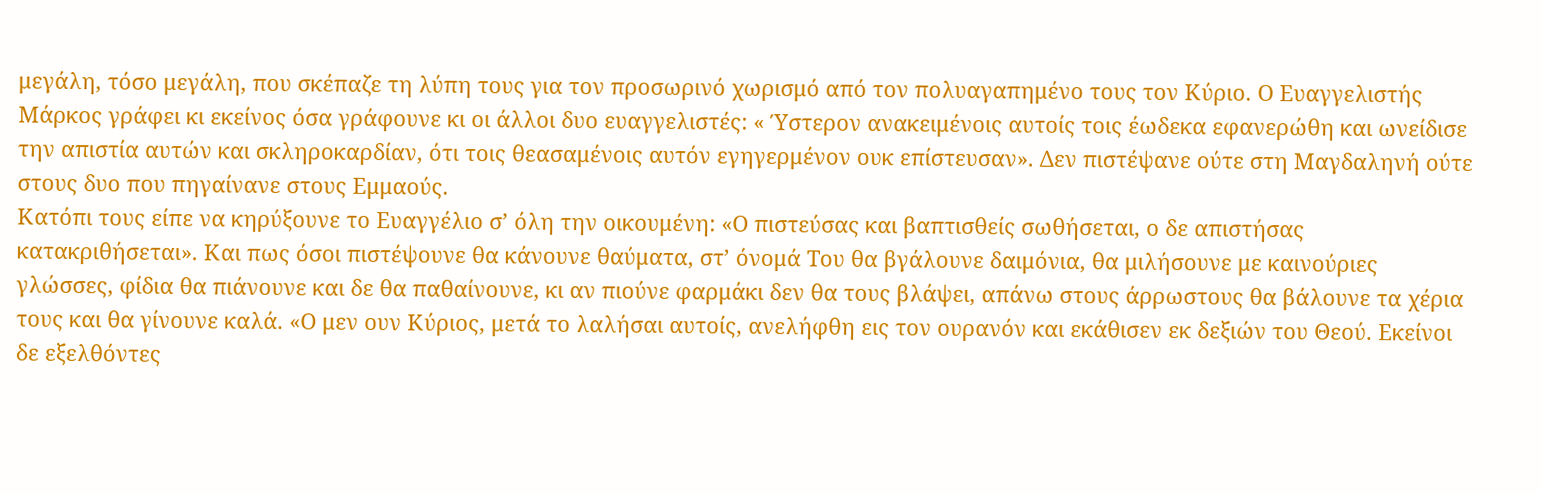μεγάλη, τόσο μεγάλη, που σκέπαζε τη λύπη τους για τον προσωρινό χωρισμό από τον πολυαγαπημένο τους τον Κύριο. Ο Ευαγγελιστής Μάρκος γράφει κι εκείνος όσα γράφουνε κι οι άλλοι δυο ευαγγελιστές: « Ύστερον ανακειμένοις αυτοίς τοις έωδεκα εφανερώθη και ωνείδισε την απιστία αυτών και σκληροκαρδίαν, ότι τοις θεασαμένοις αυτόν εγηγερμένον ουκ επίστευσαν». Δεν πιστέψανε ούτε στη Μαγδαληνή ούτε στους δυο που πηγαίνανε στους Εμμαούς.
Κατόπι τους είπε να κηρύξουνε το Ευαγγέλιο σ’ όλη την οικουμένη: «Ο πιστεύσας και βαπτισθείς σωθήσεται, ο δε απιστήσας κατακριθήσεται». Και πως όσοι πιστέψουνε θα κάνουνε θαύματα, στ’ όνομά Του θα βγάλουνε δαιμόνια, θα μιλήσουνε με καινούριες γλώσσες, φίδια θα πιάνουνε και δε θα παθαίνουνε, κι αν πιούνε φαρμάκι δεν θα τους βλάψει, απάνω στους άρρωστους θα βάλουνε τα χέρια τους και θα γίνουνε καλά. «Ο μεν ουν Κύριος, μετά το λαλήσαι αυτοίς, ανελήφθη εις τον ουρανόν και εκάθισεν εκ δεξιών του Θεού. Εκείνοι δε εξελθόντες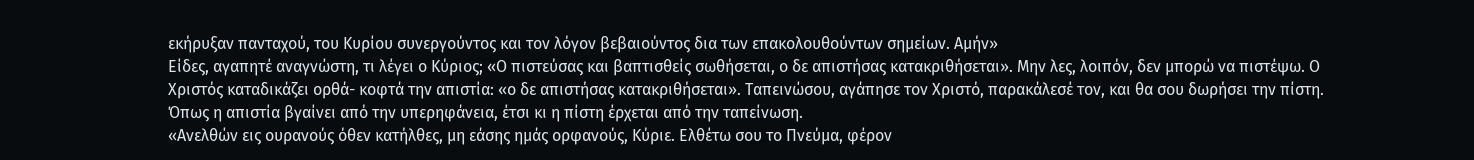εκήρυξαν πανταχού, του Κυρίου συνεργούντος και τον λόγον βεβαιούντος δια των επακολουθούντων σημείων. Αμήν»
Είδες, αγαπητέ αναγνώστη, τι λέγει ο Κύριος; «Ο πιστεύσας και βαπτισθείς σωθήσεται, ο δε απιστήσας κατακριθήσεται». Μην λες, λοιπόν, δεν μπορώ να πιστέψω. Ο Χριστός καταδικάζει ορθά- κοφτά την απιστία: «ο δε απιστήσας κατακριθήσεται». Ταπεινώσου, αγάπησε τον Χριστό, παρακάλεσέ τον, και θα σου δωρήσει την πίστη. Όπως η απιστία βγαίνει από την υπερηφάνεια, έτσι κι η πίστη έρχεται από την ταπείνωση.
«Ανελθών εις ουρανούς όθεν κατήλθες, μη εάσης ημάς ορφανούς, Κύριε. Ελθέτω σου το Πνεύμα, φέρον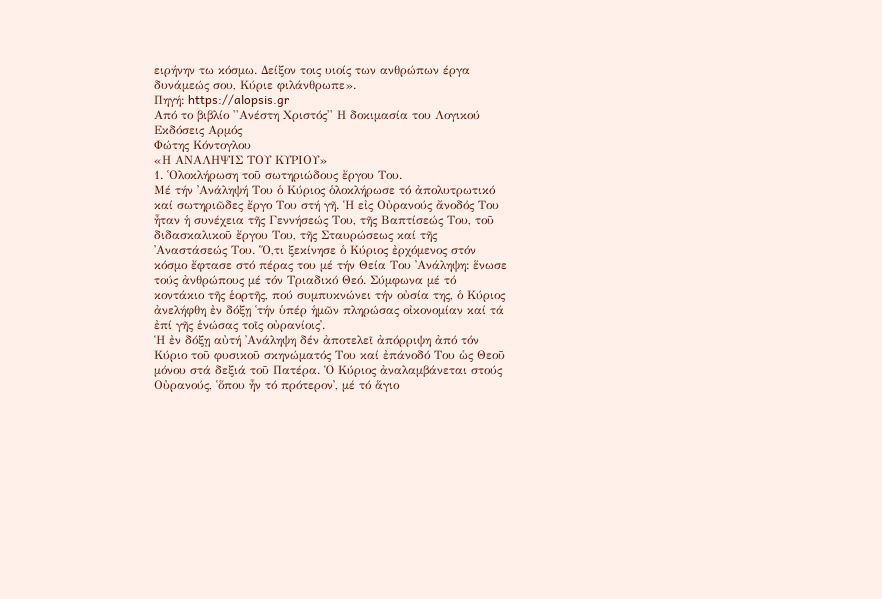ειρήνην τω κόσμω. Δείξον τοις υιοίς των ανθρώπων έργα δυνάμεώς σου, Κύριε φιλάνθρωπε».
Πηγή: https://alopsis.gr
Από το βιβλίο ''Ανέστη Χριστός'' Η δοκιμασία του Λογικού
Εκδόσεις Αρμός
Φώτης Κόντογλου
«Η ΑΝΑΛΗΨΙΣ ΤΟΥ ΚΥΡΙΟΥ»
1. ῾Ολοκλήρωση τοῦ σωτηριώδους ἔργου Του.
Μέ τήν ᾽Ανάληψή Του ὁ Κύριος ὁλοκλήρωσε τό ἀπολυτρωτικό καί σωτηριῶδες ἔργο Του στή γῆ. Ἡ εἰς Οὐρανούς ἄνοδός Του ἦταν ἡ συνέχεια τῆς Γεννήσεώς Του, τῆς Βαπτίσεώς Του, τοῦ διδασκαλικοῦ ἔργου Του, τῆς Σταυρώσεως καί τῆς ᾽Αναστάσεώς Του. Ὅ,τι ξεκίνησε ὁ Κύριος ἐρχόμενος στόν κόσμο ἔφτασε στό πέρας του μέ τήν Θεία Του ᾽Ανάληψη: ἕνωσε τούς ἀνθρώπους μέ τόν Τριαδικό Θεό. Σύμφωνα μέ τό κοντάκιο τῆς ἑορτῆς, πού συμπυκνώνει τήν οὐσία της, ὁ Κύριος ἀνελήφθη ἐν δόξῃ ῾τήν ὑπέρ ἡμῶν πληρώσας οἰκονομίαν καί τά ἐπί γῆς ἑνώσας τοῖς οὐρανίοις᾽.
Ἡ ἐν δόξῃ αὐτή ᾽Ανάληψη δέν ἀποτελεῖ ἀπόρριψη ἀπό τόν Κύριο τοῦ φυσικοῦ σκηνώματός Του καί ἐπάνοδό Του ὡς Θεοῦ μόνου στά δεξιά τοῦ Πατέρα. Ὁ Κύριος ἀναλαμβάνεται στούς Οὐρανούς, ῾ὅπου ἦν τό πρότερον᾽, μέ τό ἅγιο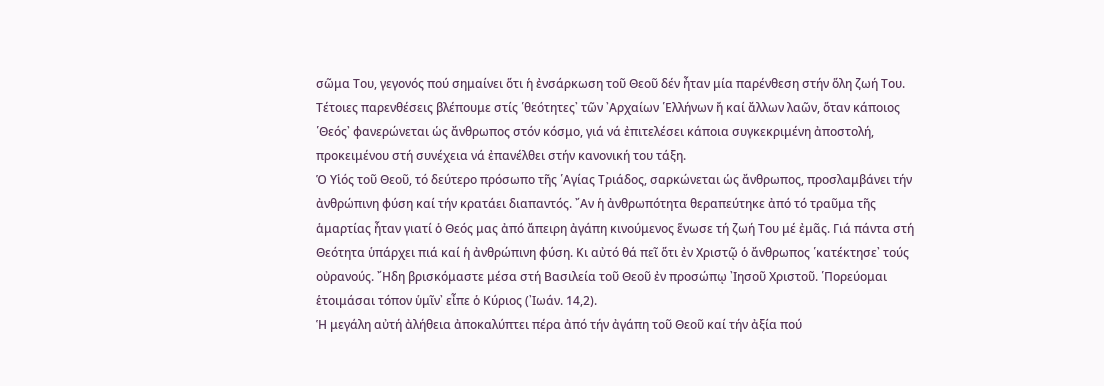σῶμα Του, γεγονός πού σημαίνει ὅτι ἡ ἐνσάρκωση τοῦ Θεοῦ δέν ἦταν μία παρένθεση στήν ὅλη ζωή Του. Τέτοιες παρενθέσεις βλέπουμε στίς ῾θεότητες᾽ τῶν ᾽Αρχαίων ῾Ελλήνων ἤ καί ἄλλων λαῶν, ὅταν κάποιος ῾Θεός᾽ φανερώνεται ὡς ἄνθρωπος στόν κόσμο, γιά νά ἐπιτελέσει κάποια συγκεκριμένη ἀποστολή, προκειμένου στή συνέχεια νά ἐπανέλθει στήν κανονική του τάξη.
Ὁ Υἱός τοῦ Θεοῦ, τό δεύτερο πρόσωπο τῆς ῾Αγίας Τριάδος, σαρκώνεται ὡς ἄνθρωπος, προσλαμβάνει τήν ἀνθρώπινη φύση καί τήν κρατάει διαπαντός. ῎Αν ἡ ἀνθρωπότητα θεραπεύτηκε ἀπό τό τραῦμα τῆς ἁμαρτίας ἦταν γιατί ὁ Θεός μας ἀπό ἄπειρη ἀγάπη κινούμενος ἕνωσε τή ζωή Του μέ ἐμᾶς. Γιά πάντα στή Θεότητα ὑπάρχει πιά καί ἡ ἀνθρώπινη φύση. Κι αὐτό θά πεῖ ὅτι ἐν Χριστῷ ὁ ἄνθρωπος ῾κατέκτησε᾽ τούς οὐρανούς. ῎Ηδη βρισκόμαστε μέσα στή Βασιλεία τοῦ Θεοῦ ἐν προσώπῳ ᾽Ιησοῦ Χριστοῦ. ῾Πορεύομαι ἑτοιμάσαι τόπον ὑμῖν᾽ εἶπε ὁ Κύριος (᾽Ιωάν. 14,2).
Ἡ μεγάλη αὐτή ἀλήθεια ἀποκαλύπτει πέρα ἀπό τήν ἀγάπη τοῦ Θεοῦ καί τήν ἀξία πού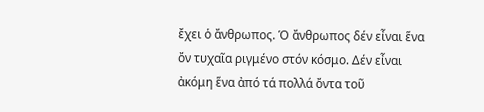ἔχει ὁ ἄνθρωπος. Ὁ ἄνθρωπος δέν εἶναι ἕνα ὄν τυχαῖα ριγμένο στόν κόσμο. Δέν εἶναι ἀκόμη ἕνα ἀπό τά πολλά ὄντα τοῦ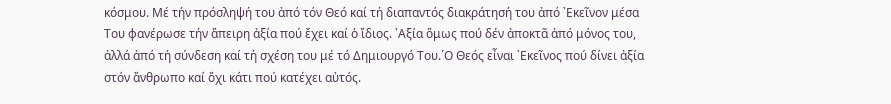κόσμου. Μέ τήν πρόσληψή του ἀπό τόν Θεό καί τή διαπαντός διακράτησή του ἀπό ᾽Εκεῖνον μέσα Του φανέρωσε τήν ἄπειρη ἀξία πού ἔχει καί ὁ ἴδιος. ᾽Αξία ὅμως πού δέν ἀποκτᾶ ἀπό μόνος του, ἀλλά ἀπό τή σύνδεση καί τή σχέση του μέ τό Δημιουργό Του.῾Ο Θεός εἶναι ᾽Εκεῖνος πού δίνει ἀξία στόν ἄνθρωπο καί ὄχι κάτι πού κατέχει αὐτός.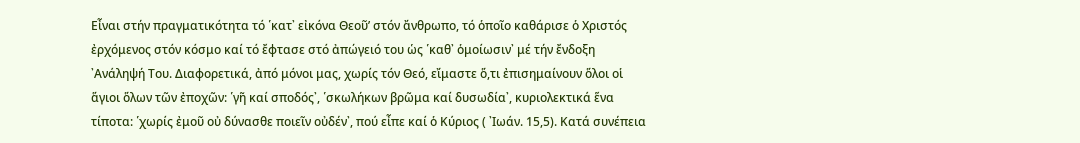Εἶναι στήν πραγματικότητα τό ῾κατ᾽ εἰκόνα Θεοῦ’ στόν ἄνθρωπο, τό ὁποῖο καθάρισε ὁ Χριστός ἐρχόμενος στόν κόσμο καί τό ἔφτασε στό ἀπώγειό του ὡς ῾καθ᾽ ὁμοίωσιν᾽ μέ τήν ἔνδοξη ᾽Ανάληψή Του. Διαφορετικά, ἀπό μόνοι μας, χωρίς τόν Θεό, εἴμαστε ὅ,τι ἐπισημαίνουν ὅλοι οἱ ἅγιοι ὅλων τῶν ἐποχῶν: ῾γῆ καί σποδός᾽, ῾σκωλήκων βρῶμα καί δυσωδία᾽, κυριολεκτικά ἕνα τίποτα: ῾χωρίς ἐμοῦ οὐ δύνασθε ποιεῖν οὐδέν᾽, πού εἶπε καί ὁ Κύριος ( ᾽Ιωάν. 15,5). Κατά συνέπεια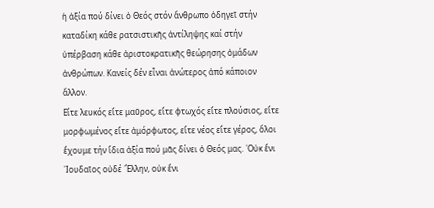ἡ ἀξία πού δίνει ὁ Θεός στόν ἄνθρωπο ὁδηγεῖ στήν καταδίκη κάθε ρατσιστικῆς ἀντίληψης καί στήν ὑπέρβαση κάθε ἀριστοκρατικῆς θεώρησης ὁμάδων ἀνθρώπων. Κανείς δέν εἶναι ἀνώτερος ἀπό κάποιον ἄλλον.
Εἴτε λευκός εἴτε μαῦρος, εἴτε φτωχός εἴτε πλούσιος, εἴτε μορφωμένος εἴτε ἀμόρφωτος, εἴτε νέος εἴτε γέρος, ὅλοι ἔχουμε τήν ἴδια ἀξία πού μᾶς δίνει ὁ Θεός μας. ῾Οὐκ ἔνι ᾽Ιουδαῖος οὐδέ ῞Ελλην, οὐκ ἔνι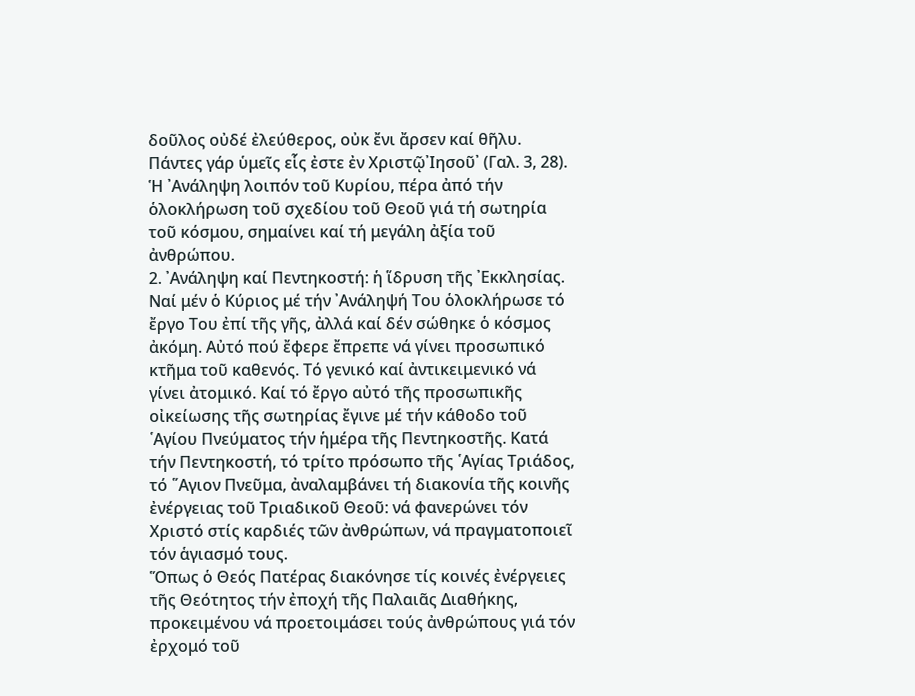δοῦλος οὐδέ ἐλεύθερος, οὐκ ἔνι ἄρσεν καί θῆλυ. Πάντες γάρ ὑμεῖς εἷς ἐστε ἐν Χριστῷ᾽Ιησοῦ᾽ (Γαλ. 3, 28). Ἡ ᾽Ανάληψη λοιπόν τοῦ Κυρίου, πέρα ἀπό τήν ὁλοκλήρωση τοῦ σχεδίου τοῦ Θεοῦ γιά τή σωτηρία τοῦ κόσμου, σημαίνει καί τή μεγάλη ἀξία τοῦ ἀνθρώπου.
2. ᾽Ανάληψη καί Πεντηκοστή: ἡ ἵδρυση τῆς ᾽Εκκλησίας.
Ναί μέν ὁ Κύριος μέ τήν ᾽Ανάληψή Του ὁλοκλήρωσε τό ἔργο Του ἐπί τῆς γῆς, ἀλλά καί δέν σώθηκε ὁ κόσμος ἀκόμη. Αὐτό πού ἔφερε ἔπρεπε νά γίνει προσωπικό κτῆμα τοῦ καθενός. Τό γενικό καί ἀντικειμενικό νά γίνει ἀτομικό. Καί τό ἔργο αὐτό τῆς προσωπικῆς οἰκείωσης τῆς σωτηρίας ἔγινε μέ τήν κάθοδο τοῦ ῾Αγίου Πνεύματος τήν ἡμέρα τῆς Πεντηκοστῆς. Κατά τήν Πεντηκοστή, τό τρίτο πρόσωπο τῆς ῾Αγίας Τριάδος, τό ῞Αγιον Πνεῦμα, ἀναλαμβάνει τή διακονία τῆς κοινῆς ἐνέργειας τοῦ Τριαδικοῦ Θεοῦ: νά φανερώνει τόν Χριστό στίς καρδιές τῶν ἀνθρώπων, νά πραγματοποιεῖ τόν ἁγιασμό τους.
Ὅπως ὁ Θεός Πατέρας διακόνησε τίς κοινές ἐνέργειες τῆς Θεότητος τήν ἐποχή τῆς Παλαιᾶς Διαθήκης, προκειμένου νά προετοιμάσει τούς ἀνθρώπους γιά τόν ἐρχομό τοῦ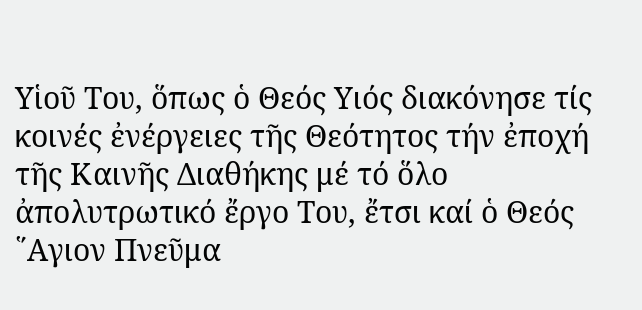Υἱοῦ Του, ὅπως ὁ Θεός Υιός διακόνησε τίς κοινές ἐνέργειες τῆς Θεότητος τήν ἐποχή τῆς Καινῆς Διαθήκης μέ τό ὅλο ἀπολυτρωτικό ἔργο Του, ἔτσι καί ὁ Θεός ῞Αγιον Πνεῦμα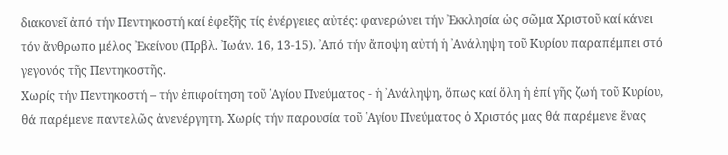διακονεῖ ἀπό τήν Πεντηκοστή καί ἐφεξῆς τίς ἐνέργειες αὐτές: φανερώνει τήν ᾽Εκκλησία ὡς σῶμα Χριστοῦ καί κάνει τόν ἄνθρωπο μέλος ᾽Εκείνου (Πρβλ. ᾽Ιωάν. 16, 13-15). ᾽Από τήν ἄποψη αὐτή ἡ ᾽Ανάληψη τοῦ Κυρίου παραπέμπει στό γεγονός τῆς Πεντηκοστῆς.
Χωρίς τήν Πεντηκοστή – τήν ἐπιφοίτηση τοῦ ῾Αγίου Πνεύματος - ἡ ᾽Ανάληψη, ὅπως καί ὅλη ἡ ἐπί γῆς ζωή τοῦ Κυρίου, θά παρέμενε παντελῶς ἀνενέργητη. Χωρίς τήν παρουσία τοῦ ῾Αγίου Πνεύματος ὁ Χριστός μας θά παρέμενε ἕνας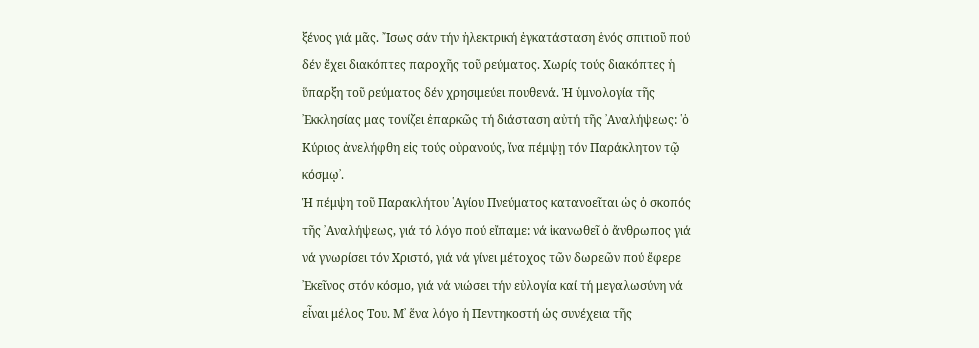ξένος γιά μᾶς. ῎Ισως σάν τήν ἠλεκτρική ἐγκατάσταση ἑνός σπιτιοῦ πού δέν ἔχει διακόπτες παροχῆς τοῦ ρεύματος. Χωρίς τούς διακόπτες ἡ ὕπαρξη τοῦ ρεύματος δέν χρησιμεύει πουθενά. Ἡ ὑμνολογία τῆς ᾽Εκκλησίας μας τονίζει ἐπαρκῶς τή διάσταση αὐτή τῆς ᾽Αναλήψεως: ῾ὁ Κύριος ἀνελήφθη εἰς τούς οὐρανούς, ἵνα πέμψῃ τόν Παράκλητον τῷ κόσμῳ᾽.
Ἡ πέμψη τοῦ Παρακλήτου ῾Αγίου Πνεύματος κατανοεῖται ὡς ὁ σκοπός τῆς ᾽Αναλήψεως, γιά τό λόγο πού εἴπαμε: νά ἱκανωθεῖ ὁ ἄνθρωπος γιά νά γνωρίσει τόν Χριστό, γιά νά γίνει μέτοχος τῶν δωρεῶν πού ἔφερε ᾽Εκεῖνος στόν κόσμο, γιά νά νιώσει τήν εὐλογία καί τή μεγαλωσύνη νά εἶναι μέλος Του. Μ᾽ ἕνα λόγο ἡ Πεντηκοστή ὡς συνέχεια τῆς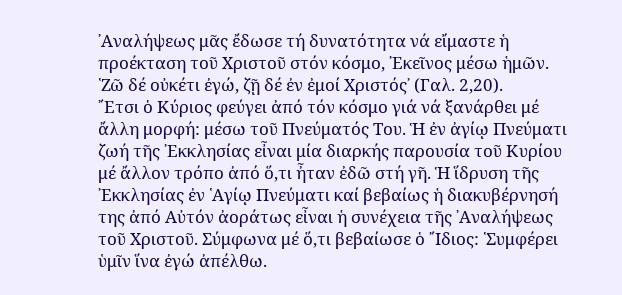᾽Αναλήψεως μᾶς ἔδωσε τή δυνατότητα νά εἴμαστε ἡ προέκταση τοῦ Χριστοῦ στόν κόσμο, ᾽Εκεῖνος μέσω ἡμῶν. ῾Ζῶ δέ οὐκέτι ἐγώ, ζῇ δέ ἐν ἐμοί Χριστός᾽ (Γαλ. 2,20).
῎Ετσι ὁ Κύριος φεύγει ἀπό τόν κόσμο γιά νά ξανάρθει μέ ἄλλη μορφή: μέσω τοῦ Πνεύματός Του. Ἡ ἐν ἀγίῳ Πνεύματι ζωή τῆς ᾽Εκκλησίας εἶναι μία διαρκής παρουσία τοῦ Κυρίου μέ ἄλλον τρόπο ἀπό ὅ,τι ἦταν ἐδῶ στή γῆ. Ἡ ἵδρυση τῆς ᾽Εκκλησίας ἐν ῾Αγίῳ Πνεύματι καί βεβαίως ἡ διακυβέρνησή της ἀπό Αὐτόν ἀοράτως εἶναι ἡ συνέχεια τῆς ᾽Αναλήψεως τοῦ Χριστοῦ. Σύμφωνα μέ ὅ,τι βεβαίωσε ὁ ῎Ιδιος: ῾Συμφέρει ὑμῖν ἵνα ἐγώ ἀπέλθω.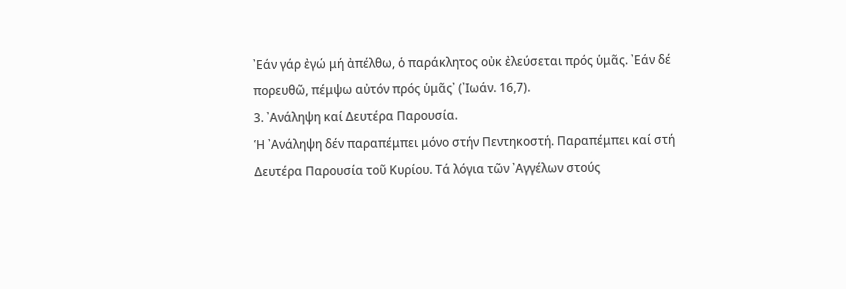᾽Εάν γάρ ἐγώ μή ἀπέλθω, ὁ παράκλητος οὐκ ἐλεύσεται πρός ὑμᾶς. ᾽Εάν δέ πορευθῶ, πέμψω αὐτόν πρός ὑμᾶς᾽ (᾽Ιωάν. 16,7).
3. ᾽Ανάληψη καί Δευτέρα Παρουσία.
Ἡ ᾽Ανάληψη δέν παραπέμπει μόνο στήν Πεντηκοστή. Παραπέμπει καί στή Δευτέρα Παρουσία τοῦ Κυρίου. Τά λόγια τῶν ᾽Αγγέλων στούς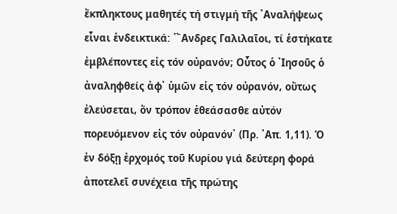ἔκπληκτους μαθητές τή στιγμή τῆς ᾽Αναλήψεως εἶναι ἐνδεικτικά: ῾῎Ανδρες Γαλιλαῖοι, τί ἑστήκατε ἐμβλέποντες εἰς τόν οὐρανόν; Οὗτος ὁ ᾽Ιησοῦς ὁ ἀναληφθείς ἀφ᾽ ὑμῶν εἰς τόν οὐρανόν, οὕτως ἐλεύσεται, ὅν τρόπον ἐθεάσασθε αὐτόν πορευόμενον εἰς τόν οὐρανόν᾽ (Πρ. ᾽Απ. 1,11). Ὁ ἐν δόξῃ ἐρχομός τοῦ Κυρίου γιά δεύτερη φορά ἀποτελεῖ συνέχεια τῆς πρώτης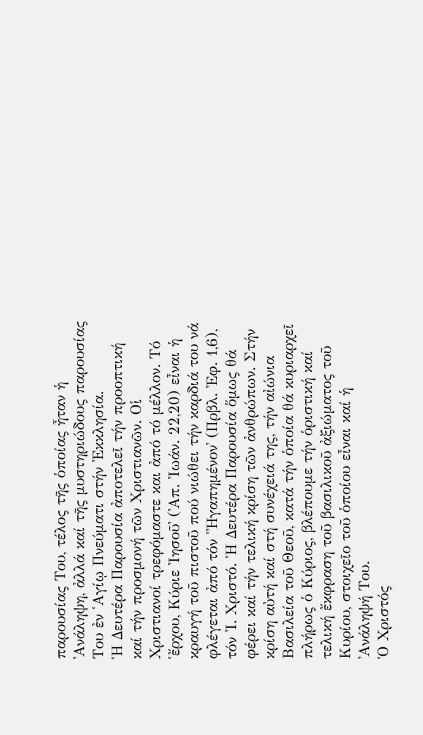παρουσίας Του, τέλος τῆς ὁποίας ἦταν ἡ ᾽Ανάληψη, ἀλλά καί τῆς μυστηριώδους παρουσίας Του ἐν ῾Αγίῳ Πνεύματι στήν ᾽Εκκλησία.
Ἡ Δευτέρα Παρουσία ἀποτελεῖ τήν προοπτική καί τήν προσμονή τῶν Χριστιανῶν. Οἱ Χριστιανοί τρεφόμαστε και ἀπό τό μέλλον. Τό ῾ἔρχου, Κύριε ᾽Ιησοῦ᾽ (᾽Απ. ᾽Ιωάν. 22,20) εἶναι ἡ κραυγή τοῦ πιστοῦ πού νιώθει τήν καρδιά του νά φλέγεται ἀπό τόν ῾᾽Ηγαπημένον᾽ (Πρβλ. ᾽Εφ. 1,6), τόν ᾽Ι. Χριστό. Ἡ Δευτέρα Παρουσία ὅμως θά φέρει καί τήν τελική κρίση τῶν ἀνθρώπων. Στήν κρίση αὐτή καί στή συνέχειά της, τήν αἰώνια Βασιλεία τοῦ Θεοῦ, κατά τήν ὁποία θά κυριαρχεῖ πλήρως ὁ Κύριος, βλέπουμε τήν ὁριστική καί τελική ἔκφραση τοῦ βασιλικοῦ ἀξιώματος τοῦ Κυρίου, στοιχεῖο τοῦ ὁποίου εἶναι καί ἡ ᾽Ανάληψή Του.
Ὁ Χριστός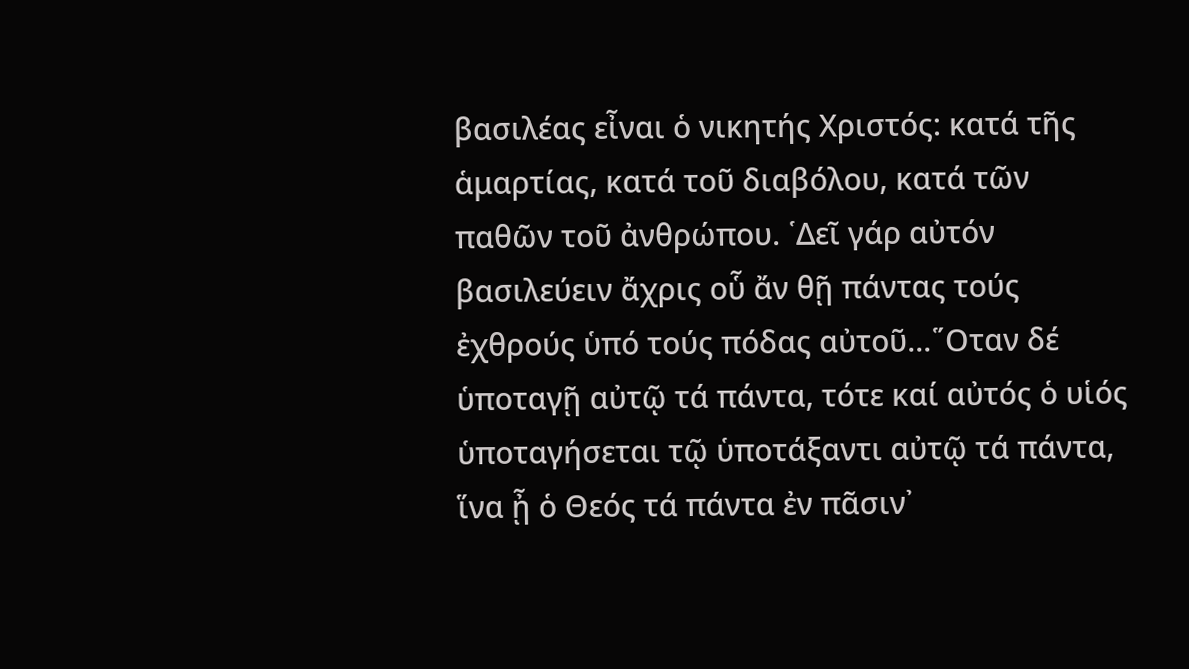βασιλέας εἶναι ὁ νικητής Χριστός: κατά τῆς ἁμαρτίας, κατά τοῦ διαβόλου, κατά τῶν παθῶν τοῦ ἀνθρώπου. ῾Δεῖ γάρ αὐτόν βασιλεύειν ἄχρις οὗ ἄν θῇ πάντας τούς ἐχθρούς ὑπό τούς πόδας αὐτοῦ...῞Οταν δέ ὑποταγῇ αὐτῷ τά πάντα, τότε καί αὐτός ὁ υἱός ὑποταγήσεται τῷ ὑποτάξαντι αὐτῷ τά πάντα, ἵνα ᾖ ὁ Θεός τά πάντα ἐν πᾶσιν᾽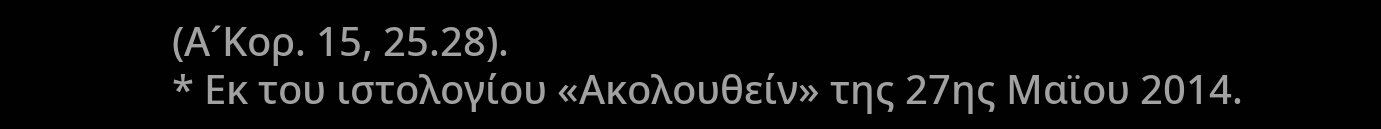(Α´Κορ. 15, 25.28).
* Εκ του ιστολογίου «Ακολουθείν» της 27ης Μαϊου 2014.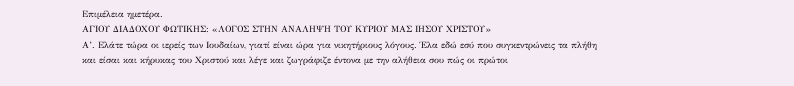Επιμέλεια ημετέρα.
ΑΓΙΟΥ ΔΙΑΔΟΧΟΥ ΦΩΤΙΚΗΣ: «ΛΟΓΟΣ ΣΤΗΝ ΑΝΑΛΗΨΗ ΤΟΥ ΚΥΡΙΟΥ ΜΑΣ ΙΗΣΟΥ ΧΡΙΣΤΟΥ»
Α’. Ελάτε τώρα οι ιερείς των Ιουδαίων, γιατί είναι ώρα για νικητήριους λόγους. Έλα εδώ εσύ που συγκεντρώνεις τα πλήθη και είσαι και κήρυκας του Χριστού και λέγε και ζωγράφιζε έντονα με την αλήθεια σου πώς οι πρώτοι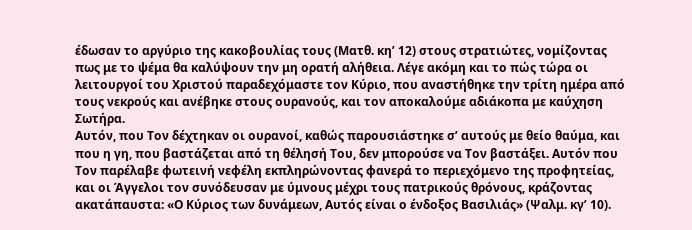έδωσαν το αργύριο της κακοβουλίας τους (Ματθ. κη’ 12) στους στρατιώτες, νομίζοντας πως με το ψέμα θα καλύψουν την μη ορατή αλήθεια. Λέγε ακόμη και το πώς τώρα οι λειτουργοί του Χριστού παραδεχόμαστε τον Κύριο, που αναστήθηκε την τρίτη ημέρα από τους νεκρούς και ανέβηκε στους ουρανούς, και τον αποκαλούμε αδιάκοπα με καύχηση Σωτήρα.
Αυτόν, που Τον δέχτηκαν οι ουρανοί, καθώς παρουσιάστηκε σ’ αυτούς με θείο θαύμα, και που η γη, που βαστάζεται από τη θέλησή Του, δεν μπορούσε να Τον βαστάξει. Αυτόν που Τον παρέλαβε φωτεινή νεφέλη εκπληρώνοντας φανερά το περιεχόμενο της προφητείας, και οι Άγγελοι τον συνόδευσαν με ύμνους μέχρι τους πατρικούς θρόνους, κράζοντας ακατάπαυστα: «Ο Κύριος των δυνάμεων, Αυτός είναι ο ένδοξος Βασιλιάς» (Ψαλμ. κγ’ 10).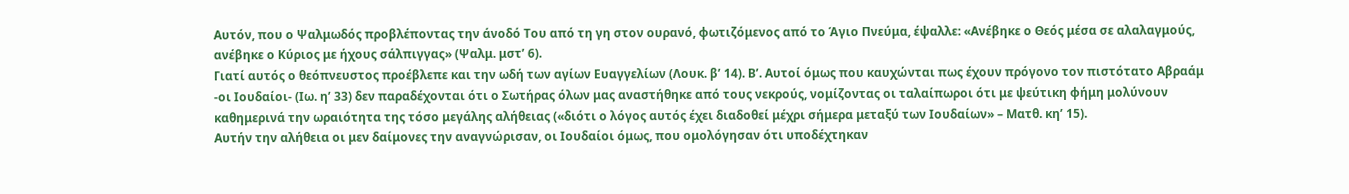Αυτόν, που ο Ψαλμωδός προβλέποντας την άνοδό Του από τη γη στον ουρανό, φωτιζόμενος από το Άγιο Πνεύμα, έψαλλε: «Ανέβηκε ο Θεός μέσα σε αλαλαγμούς, ανέβηκε ο Κύριος με ήχους σάλπιγγας» (Ψαλμ. μστ’ 6).
Γιατί αυτός ο θεόπνευστος προέβλεπε και την ωδή των αγίων Ευαγγελίων (Λουκ. β’ 14). Β’. Αυτοί όμως που καυχώνται πως έχουν πρόγονο τον πιστότατο Αβραάμ -οι Ιουδαίοι- (Ιω. η’ 33) δεν παραδέχονται ότι ο Σωτήρας όλων μας αναστήθηκε από τους νεκρούς, νομίζοντας οι ταλαίπωροι ότι με ψεύτικη φήμη μολύνουν καθημερινά την ωραιότητα της τόσο μεγάλης αλήθειας («διότι ο λόγος αυτός έχει διαδοθεί μέχρι σήμερα μεταξύ των Ιουδαίων» – Ματθ. κη’ 15).
Αυτήν την αλήθεια οι μεν δαίμονες την αναγνώρισαν, οι Ιουδαίοι όμως, που ομολόγησαν ότι υποδέχτηκαν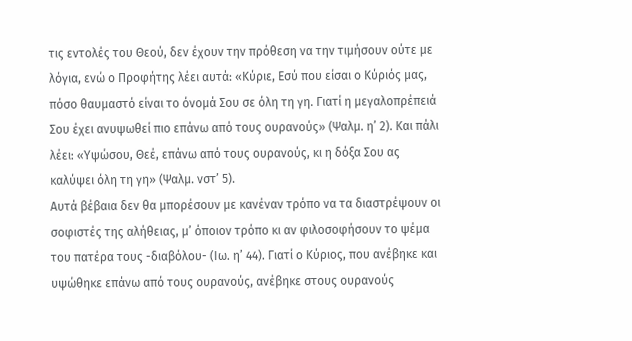τις εντολές του Θεού, δεν έχουν την πρόθεση να την τιμήσουν ούτε με λόγια, ενώ ο Προφήτης λέει αυτά: «Κύριε, Εσύ που είσαι ο Κύριός μας, πόσο θαυμαστό είναι το όνομά Σου σε όλη τη γη. Γιατί η μεγαλοπρέπειά Σου έχει ανυψωθεί πιο επάνω από τους ουρανούς» (Ψαλμ. η’ 2). Και πάλι λέει: «Υψώσου, Θεέ, επάνω από τους ουρανούς, κι η δόξα Σου ας καλύψει όλη τη γη» (Ψαλμ. νστ’ 5).
Αυτά βέβαια δεν θα μπορέσουν με κανέναν τρόπο να τα διαστρέψουν οι σοφιστές της αλήθειας, μ’ όποιον τρόπο κι αν φιλοσοφήσουν το ψέμα του πατέρα τους -διαβόλου- (Ιω. η’ 44). Γιατί ο Κύριος, που ανέβηκε και υψώθηκε επάνω από τους ουρανούς, ανέβηκε στους ουρανούς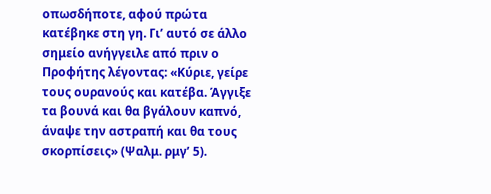οπωσδήποτε, αφού πρώτα κατέβηκε στη γη. Γι’ αυτό σε άλλο σημείο ανήγγειλε από πριν ο Προφήτης λέγοντας: «Κύριε, γείρε τους ουρανούς και κατέβα. Άγγιξε τα βουνά και θα βγάλουν καπνό, άναψε την αστραπή και θα τους σκορπίσεις» (Ψαλμ. ρμγ’ 5).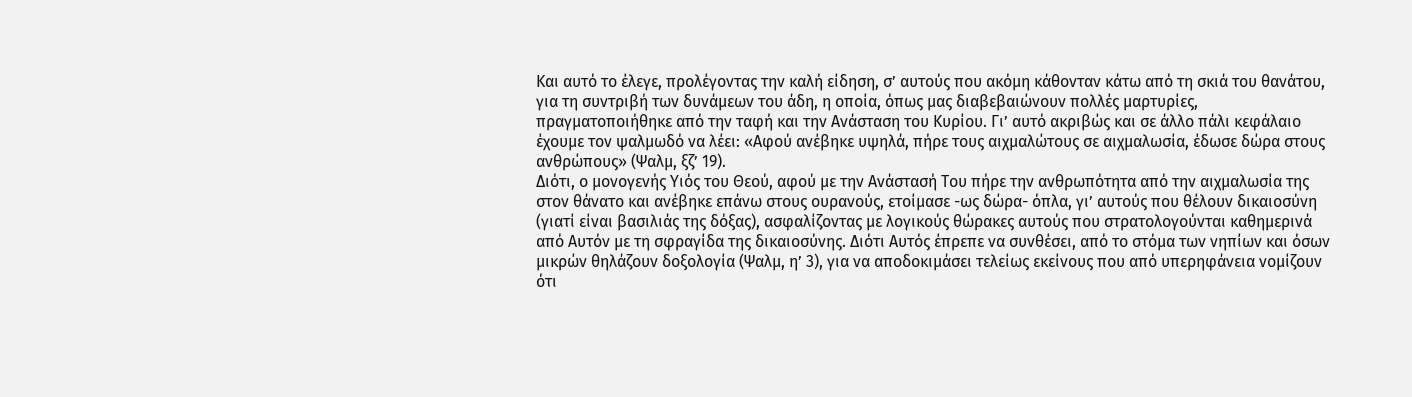Και αυτό το έλεγε, προλέγοντας την καλή είδηση, σ’ αυτούς που ακόμη κάθονταν κάτω από τη σκιά του θανάτου, για τη συντριβή των δυνάμεων του άδη, η οποία, όπως μας διαβεβαιώνουν πολλές μαρτυρίες, πραγματοποιήθηκε από την ταφή και την Ανάσταση του Κυρίου. Γι’ αυτό ακριβώς και σε άλλο πάλι κεφάλαιο έχουμε τον ψαλμωδό να λέει: «Αφού ανέβηκε υψηλά, πήρε τους αιχμαλώτους σε αιχμαλωσία, έδωσε δώρα στους ανθρώπους» (Ψαλμ, ξζ’ 19).
Διότι, ο μονογενής Υιός του Θεού, αφού με την Ανάστασή Του πήρε την ανθρωπότητα από την αιχμαλωσία της στον θάνατο και ανέβηκε επάνω στους ουρανούς, ετοίμασε -ως δώρα- όπλα, γι’ αυτούς που θέλουν δικαιοσύνη (γιατί είναι βασιλιάς της δόξας), ασφαλίζοντας με λογικούς θώρακες αυτούς που στρατολογούνται καθημερινά από Αυτόν με τη σφραγίδα της δικαιοσύνης. Διότι Αυτός έπρεπε να συνθέσει, από το στόμα των νηπίων και όσων μικρών θηλάζουν δοξολογία (Ψαλμ, η’ 3), για να αποδοκιμάσει τελείως εκείνους που από υπερηφάνεια νομίζουν ότι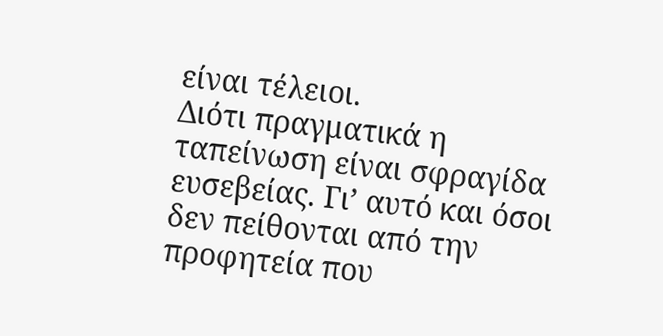είναι τέλειοι.
Διότι πραγματικά η ταπείνωση είναι σφραγίδα ευσεβείας. Γι’ αυτό και όσοι δεν πείθονται από την προφητεία που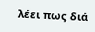λέει πως διά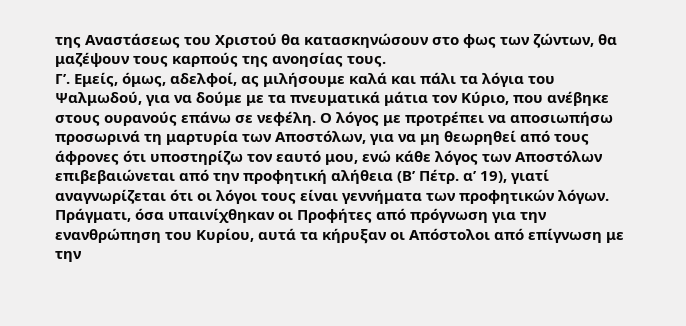της Αναστάσεως του Χριστού θα κατασκηνώσουν στο φως των ζώντων, θα μαζέψουν τους καρπούς της ανοησίας τους.
Γ’. Εμείς, όμως, αδελφοί, ας μιλήσουμε καλά και πάλι τα λόγια του Ψαλμωδού, για να δούμε με τα πνευματικά μάτια τον Κύριο, που ανέβηκε στους ουρανούς επάνω σε νεφέλη. Ο λόγος με προτρέπει να αποσιωπήσω προσωρινά τη μαρτυρία των Αποστόλων, για να μη θεωρηθεί από τους άφρονες ότι υποστηρίζω τον εαυτό μου, ενώ κάθε λόγος των Αποστόλων επιβεβαιώνεται από την προφητική αλήθεια (Β’ Πέτρ. α’ 19), γιατί αναγνωρίζεται ότι οι λόγοι τους είναι γεννήματα των προφητικών λόγων.
Πράγματι, όσα υπαινίχθηκαν οι Προφήτες από πρόγνωση για την ενανθρώπηση του Κυρίου, αυτά τα κήρυξαν οι Απόστολοι από επίγνωση με την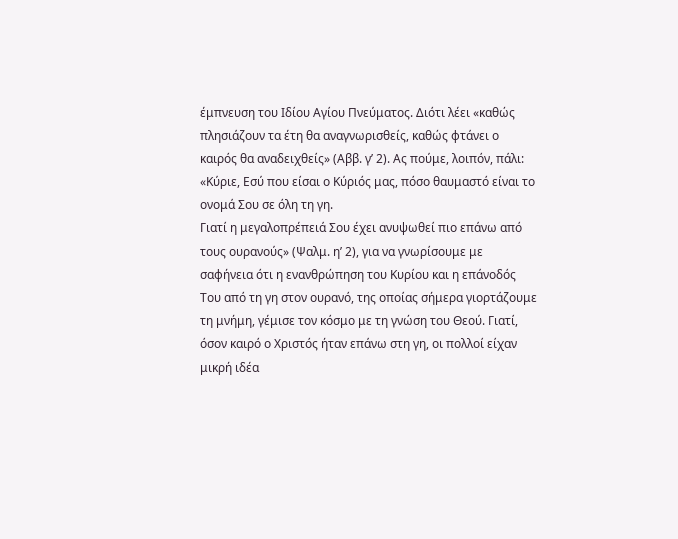έμπνευση του Ιδίου Αγίου Πνεύματος. Διότι λέει «καθώς πλησιάζουν τα έτη θα αναγνωρισθείς, καθώς φτάνει ο καιρός θα αναδειχθείς» (Αββ. γ’ 2). Ας πούμε, λοιπόν, πάλι: «Κύριε, Εσύ που είσαι ο Κύριός μας, πόσο θαυμαστό είναι το ονομά Σου σε όλη τη γη.
Γιατί η μεγαλοπρέπειά Σου έχει ανυψωθεί πιο επάνω από τους ουρανούς» (Ψαλμ. η’ 2), για να γνωρίσουμε με σαφήνεια ότι η ενανθρώπηση του Κυρίου και η επάνοδός Του από τη γη στον ουρανό, της οποίας σήμερα γιορτάζουμε τη μνήμη, γέμισε τον κόσμο με τη γνώση του Θεού. Γιατί, όσον καιρό ο Χριστός ήταν επάνω στη γη, οι πολλοί είχαν μικρή ιδέα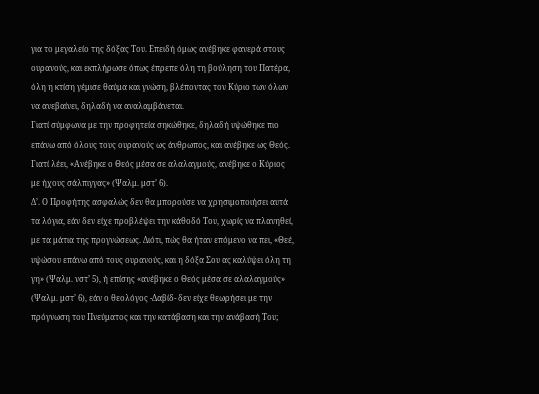για το μεγαλείο της δόξας Του. Επειδή όμως ανέβηκε φανερά στους ουρανούς, και εκπλήρωσε όπως έπρεπε όλη τη βούληση του Πατέρα, όλη η κτίση γέμισε θαύμα και γνώση, βλέποντας τον Κύριο των όλων να ανεβαίνει, δηλαδή να αναλαμβάνεται.
Γιατί σύμφωνα με την προφητεία σηκώθηκε, δηλαδή υψώθηκε πιο επάνω από όλους τους ουρανούς ως άνθρωπος, και ανέβηκε ως Θεός. Γιατί λέει, «Ανέβηκε ο Θεός μέσα σε αλαλαγμούς, ανέβηκε ο Κύριος με ήχους σάλπιγγας» (Ψαλμ. μστ’ 6).
Δ’. Ο Προφήτης ασφαλώς δεν θα μπορούσε να χρησιμοποιήσει αυτά τα λόγια, εάν δεν είχε προβλέψει την κάθοδό Του, χωρίς να πλανηθεί, με τα μάτια της προγνώσεως. Διότι, πώς θα ήταν επόμενο να πει, «Θεέ, υψώσου επάνω από τους ουρανούς, και η δόξα Σου ας καλύψει όλη τη γη» (Ψαλμ. νστ’ 5), ή επίσης «ανέβηκε ο Θεός μέσα σε αλαλαγμούς» (Ψαλμ. μστ’ 6), εάν ο θεολόγος -Δαβίδ- δεν είχε θεωρήσει με την πρόγνωση του Πνεύματος και την κατάβαση και την ανάβασή Του;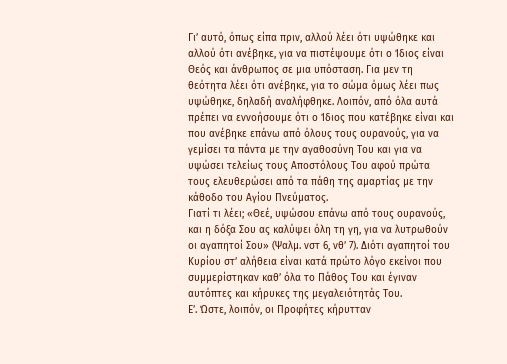Γι’ αυτό, όπως είπα πριν, αλλού λέει ότι υψώθηκε και αλλού ότι ανέβηκε, για να πιστέψουμε ότι ο Ίδιος είναι Θεός και άνθρωπος σε μια υπόσταση. Για μεν τη θεότητα λέει ότι ανέβηκε, για το σώμα όμως λέει πως υψώθηκε, δηλαδή αναλήφθηκε. Λοιπόν, από όλα αυτά πρέπει να εννοήσουμε ότι ο Ίδιος που κατέβηκε είναι και που ανέβηκε επάνω από όλους τους ουρανούς, για να γεμίσει τα πάντα με την αγαθοσύνη Του και για να υψώσει τελείως τους Αποστόλους Του αφού πρώτα τους ελευθερώσει από τα πάθη της αμαρτίας με την κάθοδο του Αγίου Πνεύματος.
Γιατί τι λέει; «Θεέ, υψώσου επάνω από τους ουρανούς, και η δόξα Σου ας καλύψει όλη τη γη, για να λυτρωθούν οι αγαπητοί Σου» (Ψαλμ. νστ 6, νθ’ 7). Διότι αγαπητοί του Κυρίου στ’ αλήθεια είναι κατά πρώτο λόγο εκείνοι που συμμερίστηκαν καθ’ όλα το Πάθος Του και έγιναν αυτόπτες και κήρυκες της μεγαλειότητάς Του.
Ε’. Ώστε, λοιπόν, οι Προφήτες κήρυτταν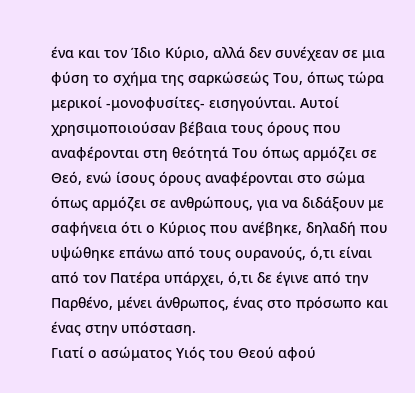ένα και τον Ίδιο Κύριο, αλλά δεν συνέχεαν σε μια φύση το σχήμα της σαρκώσεώς Του, όπως τώρα μερικοί -μονοφυσίτες- εισηγούνται. Αυτοί χρησιμοποιούσαν βέβαια τους όρους που αναφέρονται στη θεότητά Του όπως αρμόζει σε Θεό, ενώ ίσους όρους αναφέρονται στο σώμα όπως αρμόζει σε ανθρώπους, για να διδάξουν με σαφήνεια ότι ο Κύριος που ανέβηκε, δηλαδή που υψώθηκε επάνω από τους ουρανούς, ό,τι είναι από τον Πατέρα υπάρχει, ό,τι δε έγινε από την Παρθένο, μένει άνθρωπος, ένας στο πρόσωπο και ένας στην υπόσταση.
Γιατί ο ασώματος Υιός του Θεού αφού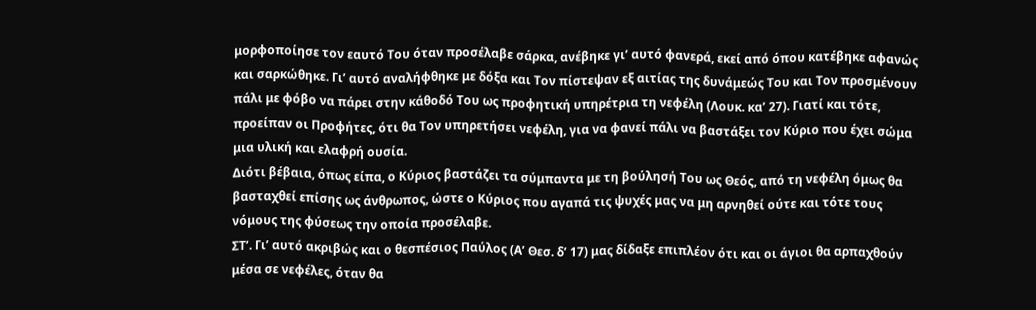μορφοποίησε τον εαυτό Του όταν προσέλαβε σάρκα, ανέβηκε γι’ αυτό φανερά, εκεί από όπου κατέβηκε αφανώς και σαρκώθηκε. Γι’ αυτό αναλήφθηκε με δόξα και Τον πίστεψαν εξ αιτίας της δυνάμεώς Του και Τον προσμένουν πάλι με φόβο να πάρει στην κάθοδό Του ως προφητική υπηρέτρια τη νεφέλη (Λουκ. κα’ 27). Γιατί και τότε, προείπαν οι Προφήτες, ότι θα Τον υπηρετήσει νεφέλη, για να φανεί πάλι να βαστάξει τον Κύριο που έχει σώμα μια υλική και ελαφρή ουσία.
Διότι βέβαια, όπως είπα, ο Κύριος βαστάζει τα σύμπαντα με τη βούλησή Του ως Θεός, από τη νεφέλη όμως θα βασταχθεί επίσης ως άνθρωπος, ώστε ο Κύριος που αγαπά τις ψυχές μας να μη αρνηθεί ούτε και τότε τους νόμους της φύσεως την οποία προσέλαβε.
ΣΤ’. Γι’ αυτό ακριβώς και ο θεσπέσιος Παύλος (Α’ Θεσ. δ’ 17) μας δίδαξε επιπλέον ότι και οι άγιοι θα αρπαχθούν μέσα σε νεφέλες, όταν θα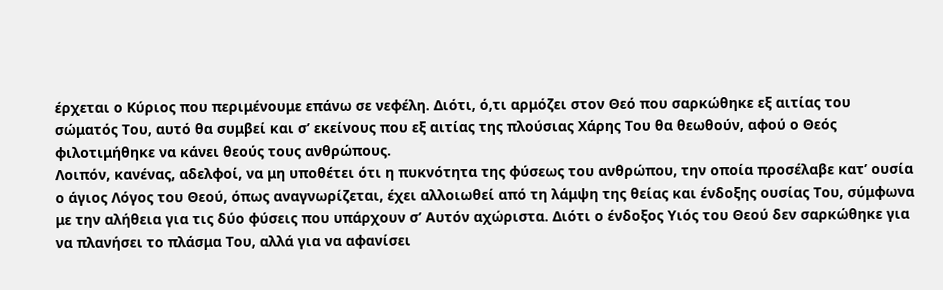έρχεται ο Κύριος που περιμένουμε επάνω σε νεφέλη. Διότι, ό,τι αρμόζει στον Θεό που σαρκώθηκε εξ αιτίας του σώματός Του, αυτό θα συμβεί και σ’ εκείνους που εξ αιτίας της πλούσιας Χάρης Του θα θεωθούν, αφού ο Θεός φιλοτιμήθηκε να κάνει θεούς τους ανθρώπους.
Λοιπόν, κανένας, αδελφοί, να μη υποθέτει ότι η πυκνότητα της φύσεως του ανθρώπου, την οποία προσέλαβε κατ’ ουσία ο άγιος Λόγος του Θεού, όπως αναγνωρίζεται, έχει αλλοιωθεί από τη λάμψη της θείας και ένδοξης ουσίας Του, σύμφωνα με την αλήθεια για τις δύο φύσεις που υπάρχουν σ’ Αυτόν αχώριστα. Διότι ο ένδοξος Υιός του Θεού δεν σαρκώθηκε για να πλανήσει το πλάσμα Του, αλλά για να αφανίσει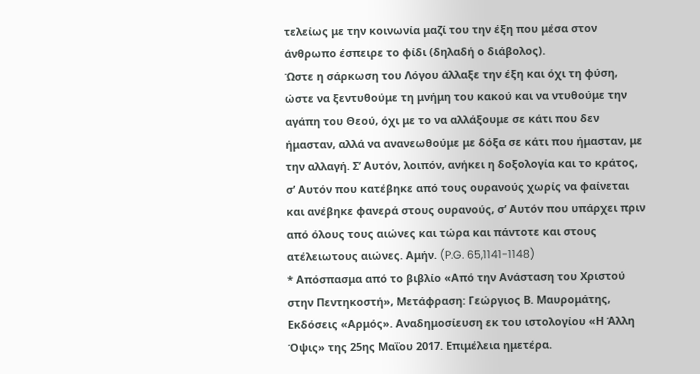τελείως με την κοινωνία μαζί του την έξη που μέσα στον άνθρωπο έσπειρε το φίδι (δηλαδή ο διάβολος).
Ώστε η σάρκωση του Λόγου άλλαξε την έξη και όχι τη φύση, ώστε να ξεντυθούμε τη μνήμη του κακού και να ντυθούμε την αγάπη του Θεού, όχι με το να αλλάξουμε σε κάτι που δεν ήμασταν, αλλά να ανανεωθούμε με δόξα σε κάτι που ήμασταν, με την αλλαγή. Σ’ Αυτόν, λοιπόν, ανήκει η δοξολογία και το κράτος, σ’ Αυτόν που κατέβηκε από τους ουρανούς χωρίς να φαίνεται και ανέβηκε φανερά στους ουρανούς, σ’ Αυτόν που υπάρχει πριν από όλους τους αιώνες και τώρα και πάντοτε και στους ατέλειωτους αιώνες. Αμήν. (P.G. 65,1141-1148)
* Απόσπασμα από το βιβλίο «Από την Ανάσταση του Χριστού στην Πεντηκοστή», Μετάφραση: Γεώργιος Β. Μαυρομάτης, Εκδόσεις «Αρμός». Αναδημοσίευση εκ του ιστολογίου «Η Άλλη Όψις» της 25ης Μαΐου 2017. Επιμέλεια ημετέρα.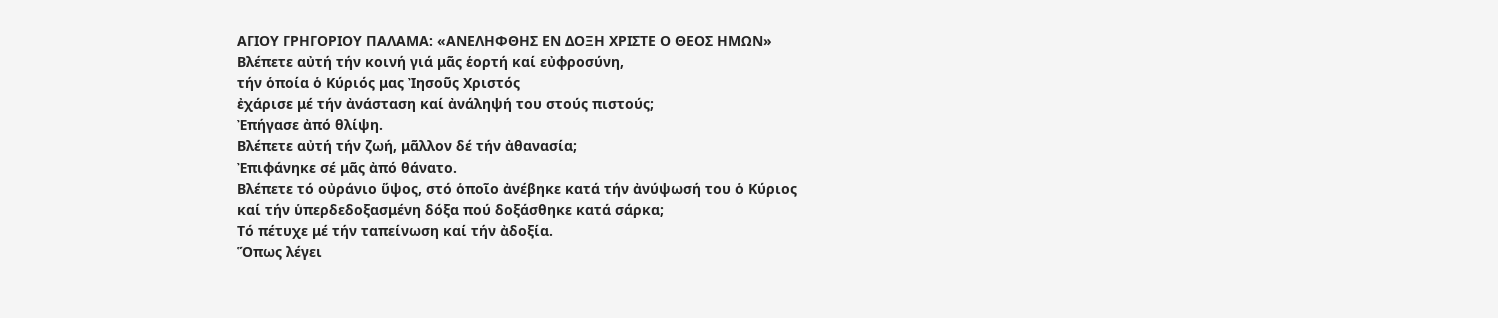ΑΓΙΟΥ ΓΡΗΓΟΡΙΟΥ ΠΑΛΑΜΑ: «ΑΝΕΛΗΦΘΗΣ ΕΝ ΔΟΞΗ ΧΡΙΣΤΕ Ο ΘΕΟΣ ΗΜΩΝ»
Βλέπετε αὐτή τήν κοινή γιά μᾶς ἑορτή καί εὐφροσύνη,
τήν ὁποία ὁ Κύριός μας Ἰησοῦς Χριστός
ἐχάρισε μέ τήν ἀνάσταση καί ἀνάληψή του στούς πιστούς;
Ἐπήγασε ἀπό θλίψη.
Βλέπετε αὐτή τήν ζωή, μᾶλλον δέ τήν ἀθανασία;
Ἐπιφάνηκε σέ μᾶς ἀπό θάνατο.
Βλέπετε τό οὐράνιο ὕψος, στό ὁποῖο ἀνέβηκε κατά τήν ἀνύψωσή του ὁ Κύριος
καί τήν ὑπερδεδοξασμένη δόξα πού δοξάσθηκε κατά σάρκα;
Τό πέτυχε μέ τήν ταπείνωση καί τήν ἀδοξία.
Ὅπως λέγει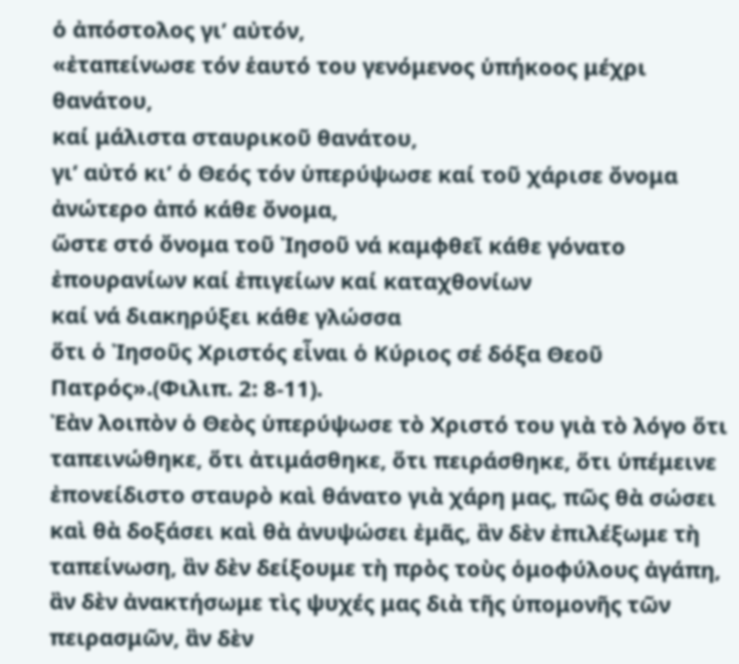ὁ ἀπόστολος γι’ αὐτόν,
«ἐταπείνωσε τόν ἑαυτό του γενόμενος ὑπήκοος μέχρι θανάτου,
καί μάλιστα σταυρικοῦ θανάτου,
γι’ αὐτό κι’ ὁ Θεός τόν ὑπερύψωσε καί τοῦ χάρισε ὄνομα ἀνώτερο ἀπό κάθε ὄνομα,
ὥστε στό ὄνομα τοῦ Ἰησοῦ νά καμφθεῖ κάθε γόνατο
ἐπουρανίων καί ἐπιγείων καί καταχθονίων
καί νά διακηρύξει κάθε γλώσσα
ὅτι ὁ Ἰησοῦς Χριστός εἶναι ὁ Κύριος σέ δόξα Θεοῦ Πατρός».(Φιλιπ. 2: 8-11).
Ἐὰν λοιπὸν ὁ Θεὸς ὑπερύψωσε τὸ Χριστό του γιὰ τὸ λόγο ὅτι ταπεινώθηκε, ὅτι ἀτιμάσθηκε, ὅτι πειράσθηκε, ὅτι ὑπέμεινε ἐπονείδιστο σταυρὸ καὶ θάνατο γιὰ χάρη μας, πῶς θὰ σώσει καὶ θὰ δοξάσει καὶ θὰ ἀνυψώσει ἐμᾶς, ἂν δὲν ἐπιλέξωμε τὴ ταπείνωση, ἂν δὲν δείξουμε τὴ πρὸς τοὺς ὁμοφύλους ἀγάπη, ἂν δὲν ἀνακτήσωμε τὶς ψυχές μας διὰ τῆς ὑπομονῆς τῶν πειρασμῶν, ἂν δὲν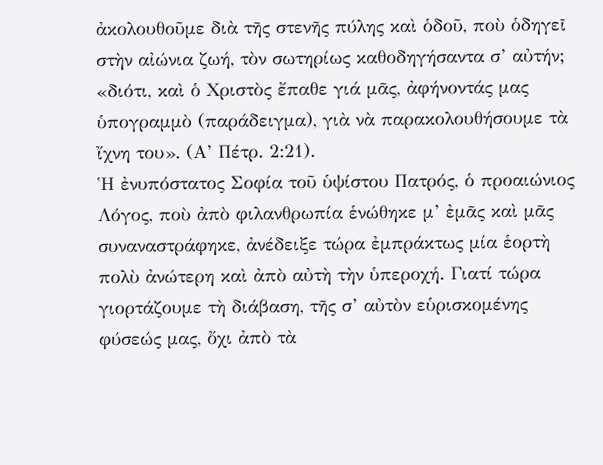ἀκολουθοῦμε διὰ τῆς στενῆς πύλης καὶ ὁδοῦ, ποὺ ὁδηγεῖ στὴν αἰώνια ζωή, τὸν σωτηρίως καθοδηγήσαντα σ’ αὐτήν; «διότι, καὶ ὁ Χριστὸς ἔπαθε γιά μᾶς, ἀφήνοντάς μας ὑπογραμμὸ (παράδειγμα), γιὰ νὰ παρακολουθήσουμε τὰ ἴχνη του». (Α’ Πέτρ. 2:21).
Ἡ ἐνυπόστατος Σοφία τοῦ ὑψίστου Πατρός, ὁ προαιώνιος Λόγος, ποὺ ἀπὸ φιλανθρωπία ἑνώθηκε μ’ ἐμᾶς καὶ μᾶς συναναστράφηκε, ἀνέδειξε τώρα ἐμπράκτως μία ἑορτὴ πολὺ ἀνώτερη καὶ ἀπὸ αὐτὴ τὴν ὑπεροχή. Γιατί τώρα γιορτάζουμε τὴ διάβαση, τῆς σ’ αὐτὸν εὑρισκομένης φύσεώς μας, ὄχι ἀπὸ τὰ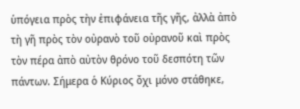ὑπόγεια πρὸς τὴν ἐπιφάνεια τῆς γῆς, ἀλλὰ ἀπὸ τὴ γῆ πρὸς τὸν οὐρανὸ τοῦ οὐρανοῦ καὶ πρὸς τὸν πέρα ἀπὸ αὐτὸν θρόνο τοῦ δεσπότη τῶν πάντων. Σήμερα ὁ Κύριος ὄχι μόνο στάθηκε,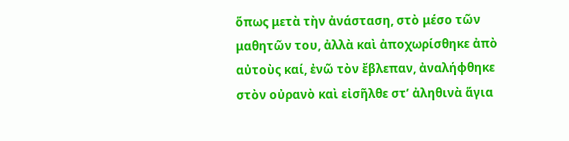ὅπως μετὰ τὴν ἀνάσταση, στὸ μέσο τῶν μαθητῶν του, ἀλλὰ καὶ ἀποχωρίσθηκε ἀπὸ αὐτοὺς καί, ἐνῶ τὸν ἔβλεπαν, ἀναλήφθηκε στὸν οὐρανὸ καὶ εἰσῆλθε στ’ ἀληθινὰ ἅγια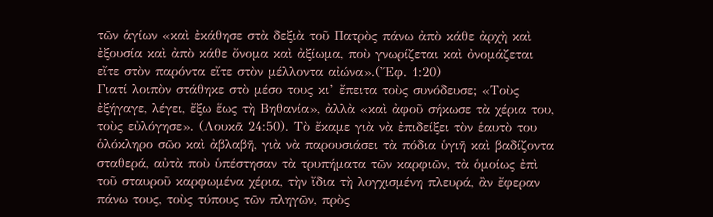τῶν ἁγίων «καὶ ἐκάθησε στὰ δεξιὰ τοῦ Πατρὸς πάνω ἀπὸ κάθε ἀρχὴ καὶ ἐξουσία καὶ ἀπὸ κάθε ὄνομα καὶ ἀξίωμα, ποὺ γνωρίζεται καὶ ὀνομάζεται εἴτε στὸν παρόντα εἴτε στὸν μέλλοντα αἰώνα».(Ἔφ. 1:20)
Γιατί λοιπὸν στάθηκε στὸ μέσο τους κι’ ἔπειτα τοὺς συνόδευσε; «Τοὺς ἐξήγαγε, λέγει, ἔξω ἕως τὴ Βηθανία», ἀλλὰ «καὶ ἀφοῦ σήκωσε τὰ χέρια του, τοὺς εὐλόγησε». (Λουκᾶ 24:50). Τὸ ἔκαμε γιὰ νὰ ἐπιδείξει τὸν ἑαυτὸ του ὁλόκληρο σῶο καὶ ἀβλαβῆ, γιὰ νὰ παρουσιάσει τὰ πόδια ὑγιῆ καὶ βαδίζοντα σταθερά, αὐτὰ ποὺ ὑπέστησαν τὰ τρυπήματα τῶν καρφιῶν, τὰ ὁμοίως ἐπὶ τοῦ σταυροῦ καρφωμένα χέρια, τὴν ἴδια τὴ λογχισμένη πλευρά, ἂν ἔφεραν πάνω τους, τοὺς τύπους τῶν πληγῶν, πρὸς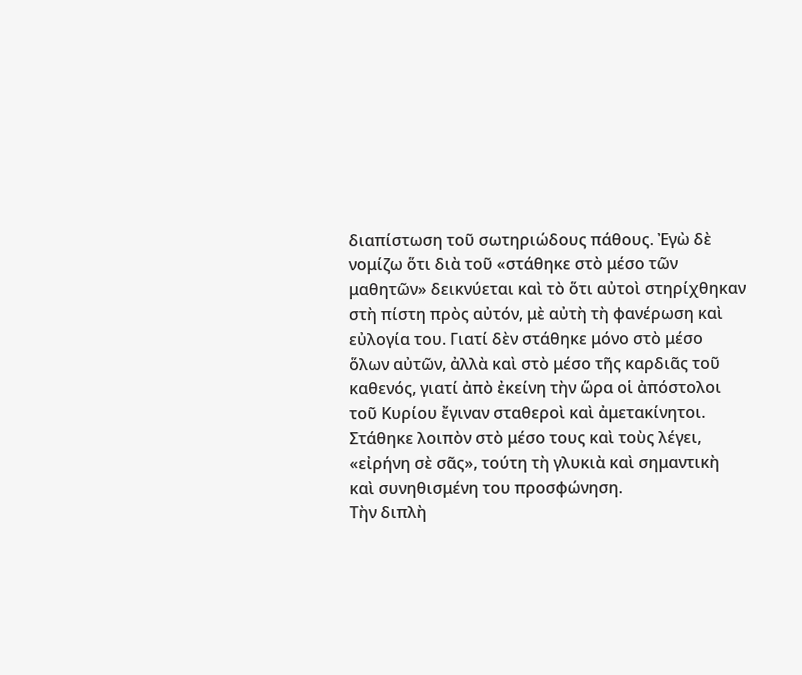διαπίστωση τοῦ σωτηριώδους πάθους. Ἐγὼ δὲ νομίζω ὅτι διὰ τοῦ «στάθηκε στὸ μέσο τῶν μαθητῶν» δεικνύεται καὶ τὸ ὅτι αὐτοὶ στηρίχθηκαν στὴ πίστη πρὸς αὐτόν, μὲ αὐτὴ τὴ φανέρωση καὶ εὐλογία του. Γιατί δὲν στάθηκε μόνο στὸ μέσο ὅλων αὐτῶν, ἀλλὰ καὶ στὸ μέσο τῆς καρδιᾶς τοῦ καθενός, γιατί ἀπὸ ἐκείνη τὴν ὥρα οἱ ἀπόστολοι τοῦ Κυρίου ἔγιναν σταθεροὶ καὶ ἀμετακίνητοι. Στάθηκε λοιπὸν στὸ μέσο τους καὶ τοὺς λέγει, «εἰρήνη σὲ σᾶς», τούτη τὴ γλυκιὰ καὶ σημαντικὴ καὶ συνηθισμένη του προσφώνηση.
Τὴν διπλὴ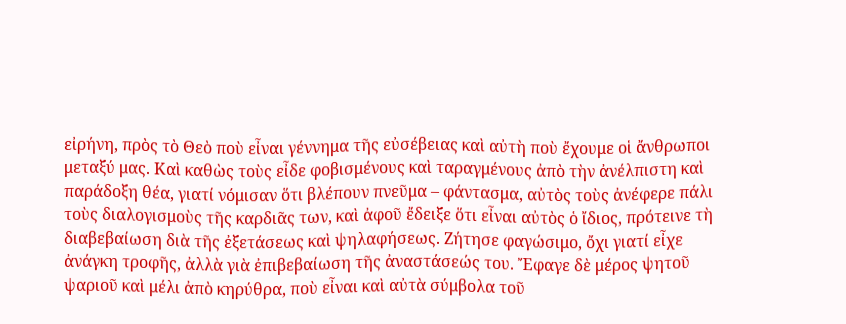εἰρήνη, πρὸς τὸ Θεὸ ποὺ εἶναι γέννημα τῆς εὐσέβειας καὶ αὐτὴ ποὺ ἔχουμε οἱ ἄνθρωποι μεταξύ μας. Καὶ καθὼς τοὺς εἶδε φοβισμένους καὶ ταραγμένους ἀπὸ τὴν ἀνέλπιστη καὶ παράδοξη θέα, γιατί νόμισαν ὅτι βλέπουν πνεῦμα – φάντασμα, αὐτὸς τοὺς ἀνέφερε πάλι τοὺς διαλογισμοὺς τῆς καρδιᾶς των, καὶ ἀφοῦ ἔδειξε ὅτι εἶναι αὐτὸς ὁ ἴδιος, πρότεινε τὴ διαβεβαίωση διὰ τῆς ἐξετάσεως καὶ ψηλαφήσεως. Ζήτησε φαγώσιμο, ὄχι γιατί εἶχε ἀνάγκη τροφῆς, ἀλλὰ γιὰ ἐπιβεβαίωση τῆς ἀναστάσεώς του. Ἔφαγε δὲ μέρος ψητοῦ ψαριοῦ καὶ μέλι ἀπὸ κηρύθρα, ποὺ εἶναι καὶ αὐτὰ σύμβολα τοῦ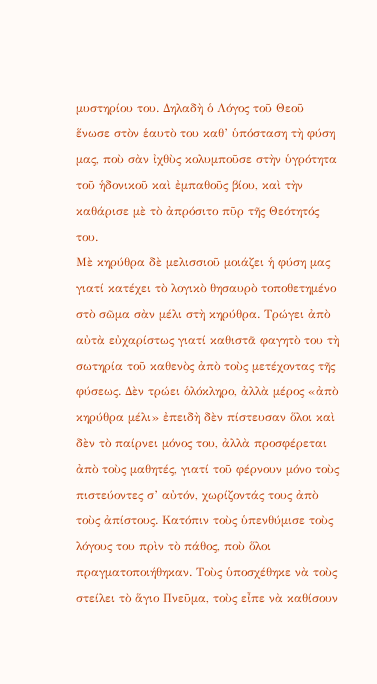μυστηρίου του. Δηλαδὴ ὁ Λόγος τοῦ Θεοῦ ἕνωσε στὸν ἑαυτὸ του καθ’ ὑπόσταση τὴ φύση μας, ποὺ σὰν ἰχθὺς κολυμποῦσε στὴν ὑγρότητα τοῦ ἡδονικοῦ καὶ ἐμπαθοῦς βίου, καὶ τὴν καθάρισε μὲ τὸ ἀπρόσιτο πῦρ τῆς Θεότητός του.
Μὲ κηρύθρα δὲ μελισσιοῦ μοιάζει ἡ φύση μας γιατί κατέχει τὸ λογικὸ θησαυρὸ τοποθετημένο στὸ σῶμα σὰν μέλι στὴ κηρύθρα. Τρώγει ἀπὸ αὐτὰ εὐχαρίστως γιατί καθιστᾶ φαγητὸ του τὴ σωτηρία τοῦ καθενὸς ἀπὸ τοὺς μετέχοντας τῆς φύσεως. Δὲν τρώει ὁλόκληρο, ἀλλὰ μέρος «ἀπὸ κηρύθρα μέλι» ἐπειδὴ δὲν πίστευσαν ὅλοι καὶ δὲν τὸ παίρνει μόνος του, ἀλλὰ προσφέρεται ἀπὸ τοὺς μαθητές, γιατί τοῦ φέρνουν μόνο τοὺς πιστεύοντες σ’ αὐτόν, χωρίζοντάς τους ἀπὸ τοὺς ἀπίστους. Κατόπιν τοὺς ὑπενθύμισε τοὺς λόγους του πρὶν τὸ πάθος, ποὺ ὅλοι πραγματοποιήθηκαν. Τοὺς ὑποσχέθηκε νὰ τοὺς στείλει τὸ ἅγιο Πνεῦμα, τοὺς εἶπε νὰ καθίσουν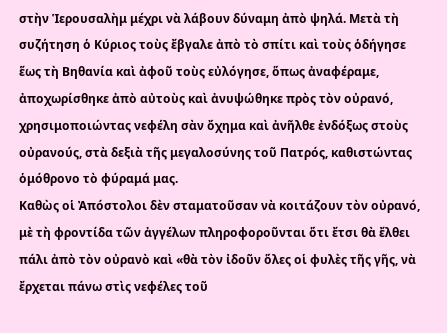στὴν Ἱερουσαλὴμ μέχρι νὰ λάβουν δύναμη ἀπὸ ψηλά. Μετὰ τὴ συζήτηση ὁ Κύριος τοὺς ἔβγαλε ἀπὸ τὸ σπίτι καὶ τοὺς ὁδήγησε ἕως τὴ Βηθανία καὶ ἀφοῦ τοὺς εὐλόγησε, ὅπως ἀναφέραμε, ἀποχωρίσθηκε ἀπὸ αὐτοὺς καὶ ἀνυψώθηκε πρὸς τὸν οὐρανό, χρησιμοποιώντας νεφέλη σὰν ὄχημα καὶ ἀνῆλθε ἐνδόξως στοὺς οὐρανούς, στὰ δεξιὰ τῆς μεγαλοσύνης τοῦ Πατρός, καθιστώντας ὁμόθρονο τὸ φύραμά μας.
Καθὼς οἱ Ἀπόστολοι δὲν σταματοῦσαν νὰ κοιτάζουν τὸν οὐρανό, μὲ τὴ φροντίδα τῶν ἀγγέλων πληροφοροῦνται ὅτι ἔτσι θὰ ἔλθει πάλι ἀπὸ τὸν οὐρανὸ καὶ «θὰ τὸν ἰδοῦν ὅλες οἱ φυλὲς τῆς γῆς, νὰ ἔρχεται πάνω στὶς νεφέλες τοῦ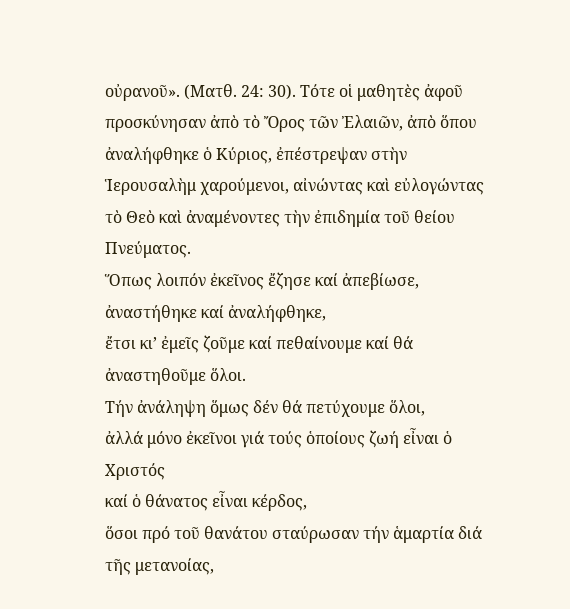οὐρανοῦ». (Ματθ. 24: 30). Τότε οἱ μαθητὲς ἀφοῦ προσκύνησαν ἀπὸ τὸ Ὄρος τῶν Ἐλαιῶν, ἀπὸ ὅπου ἀναλήφθηκε ὁ Κύριος, ἐπέστρεψαν στὴν Ἱερουσαλὴμ χαρούμενοι, αἰνώντας καὶ εὐλογώντας τὸ Θεὸ καὶ ἀναμένοντες τὴν ἐπιδημία τοῦ θείου Πνεύματος.
Ὅπως λοιπόν ἐκεῖνος ἔζησε καί ἀπεβίωσε,
ἀναστήθηκε καί ἀναλήφθηκε,
ἔτσι κι’ ἐμεῖς ζοῦμε καί πεθαίνουμε καί θά ἀναστηθοῦμε ὅλοι.
Τήν ἀνάληψη ὅμως δέν θά πετύχουμε ὅλοι,
ἀλλά μόνο ἐκεῖνοι γιά τούς ὁποίους ζωή εἶναι ὁ Χριστός
καί ὁ θάνατος εἶναι κέρδος,
ὅσοι πρό τοῦ θανάτου σταύρωσαν τήν ἁμαρτία διά τῆς μετανοίας,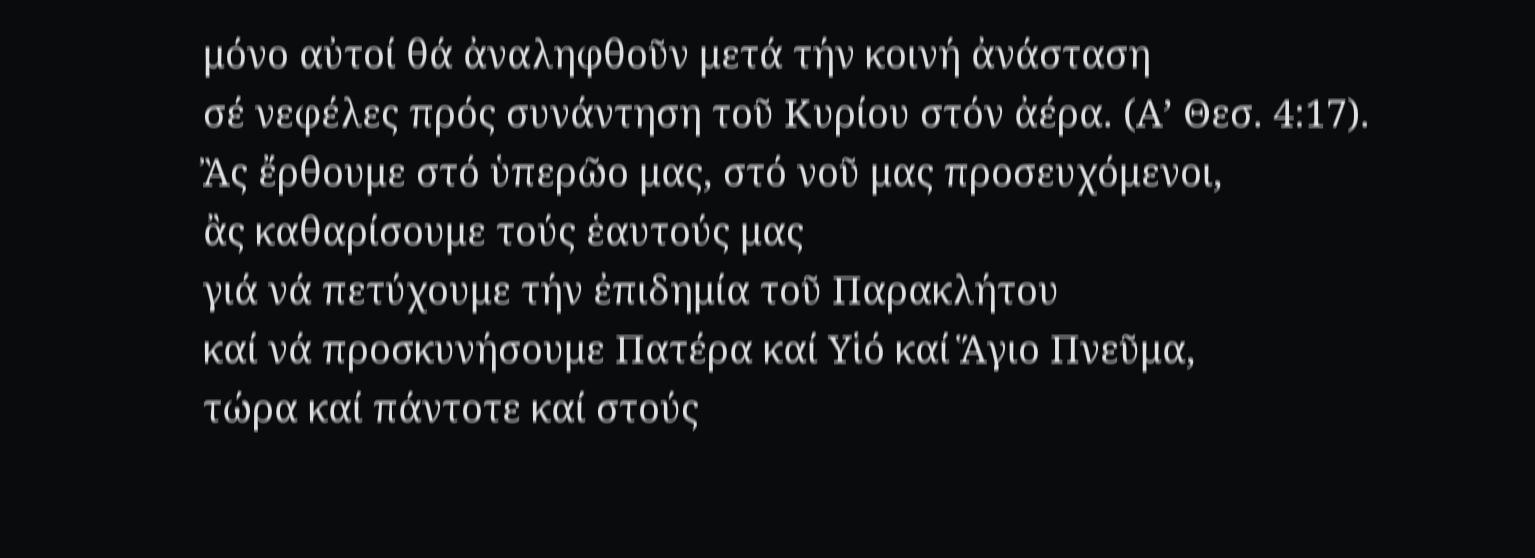μόνο αὐτοί θά ἀναληφθοῦν μετά τήν κοινή ἀνάσταση
σέ νεφέλες πρός συνάντηση τοῦ Κυρίου στόν ἀέρα. (Α’ Θεσ. 4:17).
Ἂς ἔρθουμε στό ὑπερῶο μας, στό νοῦ μας προσευχόμενοι,
ἂς καθαρίσουμε τούς ἑαυτούς μας
γιά νά πετύχουμε τήν ἐπιδημία τοῦ Παρακλήτου
καί νά προσκυνήσουμε Πατέρα καί Υἱό καί Ἅγιο Πνεῦμα,
τώρα καί πάντοτε καί στούς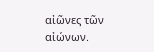αἰῶνες τῶν αἰώνων.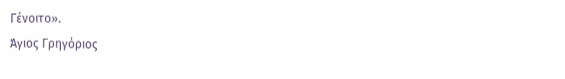Γένοιτο».
Άγιος Γρηγόριος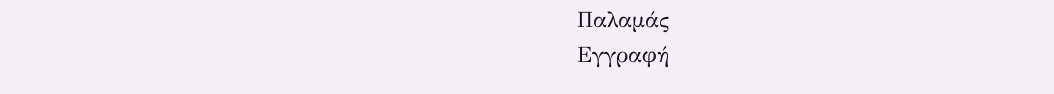Παλαμάς
Εγγραφή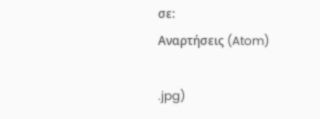σε:
Αναρτήσεις (Atom)

.jpg)